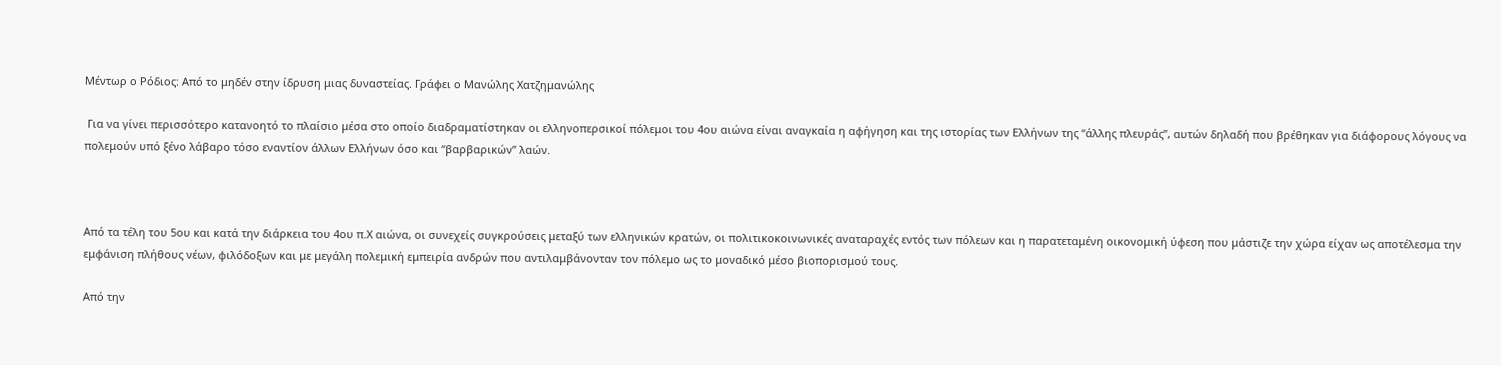Μέντωρ ο Ρόδιος: Από το μηδέν στην ίδρυση μιας δυναστείας. Γράφει ο Μανώλης Χατζημανώλης

 Για να γίνει περισσότερο κατανοητό το πλαίσιο μέσα στο οποίο διαδραματίστηκαν οι ελληνοπερσικοί πόλεμοι του 4ου αιώνα είναι αναγκαία η αφήγηση και της ιστορίας των Ελλήνων της “άλλης πλευράς”, αυτών δηλαδή που βρέθηκαν για διάφορους λόγους να πολεμούν υπό ξένο λάβαρο τόσο εναντίον άλλων Ελλήνων όσο και “βαρβαρικών” λαών.



Από τα τέλη του 5ου και κατά την διάρκεια του 4ου π.Χ αιώνα, οι συνεχείς συγκρούσεις μεταξύ των ελληνικών κρατών, οι πολιτικοκοινωνικές αναταραχές εντός των πόλεων και η παρατεταμένη οικονομική ύφεση που μάστιζε την χώρα είχαν ως αποτέλεσμα την εμφάνιση πλήθους νέων, φιλόδοξων και με μεγάλη πολεμική εμπειρία ανδρών που αντιλαμβάνονταν τον πόλεμο ως το μοναδικό μέσο βιοπορισμού τους.

Από την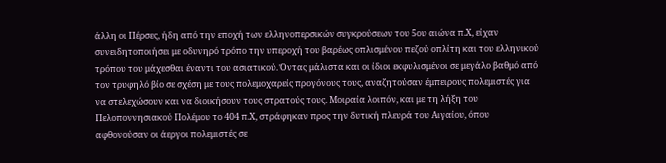άλλη οι Πέρσες, ήδη από την εποχή των ελληνοπερσικών συγκρούσεων του 5ου αιώνα π.Χ, είχαν συνειδητοποιήσει με οδυνηρό τρόπο την υπεροχή του βαρέως οπλισμένου πεζού οπλίτη και του ελληνικού τρόπου του μάχεσθαι έναντι του ασιατικού. Όντας μάλιστα και οι ίδιοι εκφυλισμένοι σε μεγάλο βαθμό από τον τρυφηλό βίο σε σχέση με τους πολεμοχαρείς προγόνους τους, αναζητούσαν έμπειρους πολεμιστές για να στελεχώσουν και να διοικήσουν τους στρατούς τους. Μοιραία λοιπόν, και με τη λήξη του Πελοποννησιακού Πολέμου το 404 π.Χ, στράφηκαν προς την δυτική πλευρά του Αιγαίου, όπου αφθονούσαν οι άεργοι πολεμιστές σε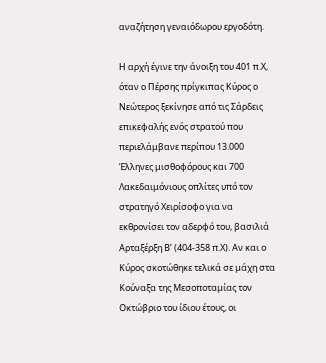αναζήτηση γεναιόδωρου εργοδότη.

Η αρχή έγινε την άνοιξη του 401 π.Χ, όταν ο Πέρσης πρίγκιπας Κύρος ο Νεώτερος ξεκίνησε από τις Σάρδεις επικεφαλής ενός στρατού που περιελάμβανε περίπου 13.000 Έλληνες μισθοφόρους και 700 Λακεδαιμόνιους οπλίτες υπό τον στρατηγό Χειρίσοφο για να εκθρονίσει τον αδερφό του, βασιλιά Αρταξέρξη Β’ (404-358 π.Χ). Αν και ο Κύρος σκοτώθηκε τελικά σε μάχη στα Κούναξα της Μεσοποταμίας τον Οκτώβριο του ίδιου έτους, οι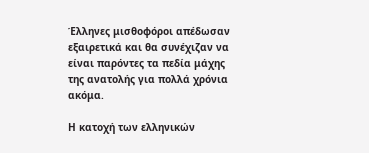Έλληνες μισθοφόροι απέδωσαν εξαιρετικά και θα συνέχιζαν να είναι παρόντες τα πεδία μάχης της ανατολής για πολλά χρόνια ακόμα.

Η κατοχή των ελληνικών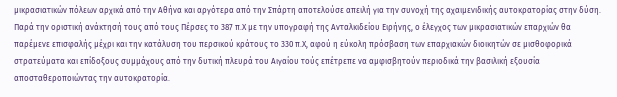μικρασιατικών πόλεων αρχικά από την Αθήνα και αργότερα από την Σπάρτη αποτελούσε απειλή για την συνοχή της αχαιμενιδικής αυτοκρατορίας στην δύση. Παρά την οριστική ανάκτησή τους από τους Πέρσες το 387 π.Χ με την υπογραφή της Ανταλκιδείου Ειρήνης, ο έλεγχος των μικρασιατικών επαρχιών θα παρέμενε επισφαλής μέχρι και την κατάλυση του περσικού κράτους το 330 π.Χ, αφού η εύκολη πρόσβαση των επαρχιακών διοικητών σε μισθοφορικά στρατεύματα και επίδοξους συμμάχους από την δυτική πλευρά του Αιγαίου τούς επέτρεπε να αμφισβητούν περιοδικά την βασιλική εξουσία αποσταθεροποιώντας την αυτοκρατορία.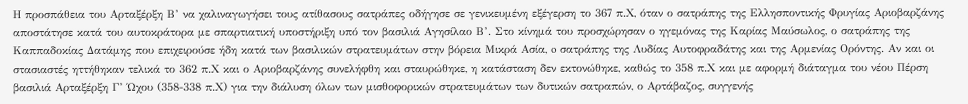Η προσπάθεια του Αρταξέρξη Β’ να χαλιναγωγήσει τους ατίθασους σατράπες οδήγησε σε γενικευμένη εξέγερση το 367 π.Χ, όταν ο σατράπης της Ελλησποντικής Φρυγίας Αριοβαρζάνης αποστάτησε κατά του αυτοκράτορα με σπαρτιατική υποστήριξη υπό τον βασιλιά Αγησίλαο Β’. Στο κίνημά του προσχώρησαν ο ηγεμόνας της Καρίας Μαύσωλος, ο σατράπης της Καππαδοκίας Δατάμης που επιχειρούσε ήδη κατά των βασιλικών στρατευμάτων στην βόρεια Μικρά Ασία, o σατράπης της Λυδίας Αυτοφραδάτης και της Αρμενίας Ορόντης. Αν και οι στασιαστές ηττήθηκαν τελικά το 362 π.Χ και ο Αριοβαρζάνης συνελήφθη και σταυρώθηκε, η κατάσταση δεν εκτονώθηκε, καθώς το 358 π.Χ και με αφορμή διάταγμα του νέου Πέρση βασιλιά Αρταξέρξη Γ’ Ώχου (358-338 π.Χ) για την διάλυση όλων των μισθοφορικών στρατευμάτων των δυτικών σατραπών, ο Αρτάβαζος, συγγενής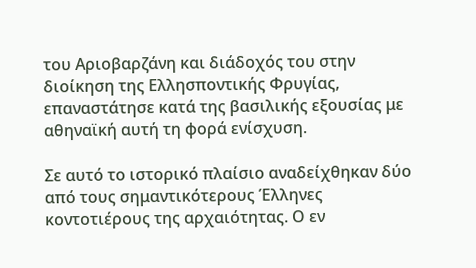του Αριοβαρζάνη και διάδοχός του στην διοίκηση της Ελλησποντικής Φρυγίας, επαναστάτησε κατά της βασιλικής εξουσίας με αθηναϊκή αυτή τη φορά ενίσχυση.

Σε αυτό το ιστορικό πλαίσιο αναδείχθηκαν δύο από τους σημαντικότερους Έλληνες κοντοτιέρους της αρχαιότητας. Ο εν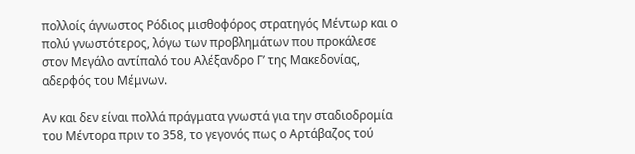πολλοίς άγνωστος Ρόδιος μισθοφόρος στρατηγός Μέντωρ και ο πολύ γνωστότερος, λόγω των προβλημάτων που προκάλεσε στον Μεγάλο αντίπαλό του Αλέξανδρο Γ’ της Μακεδονίας, αδερφός του Μέμνων.

Αν και δεν είναι πολλά πράγματα γνωστά για την σταδιοδρομία του Μέντορα πριν το 358, το γεγονός πως ο Αρτάβαζος τού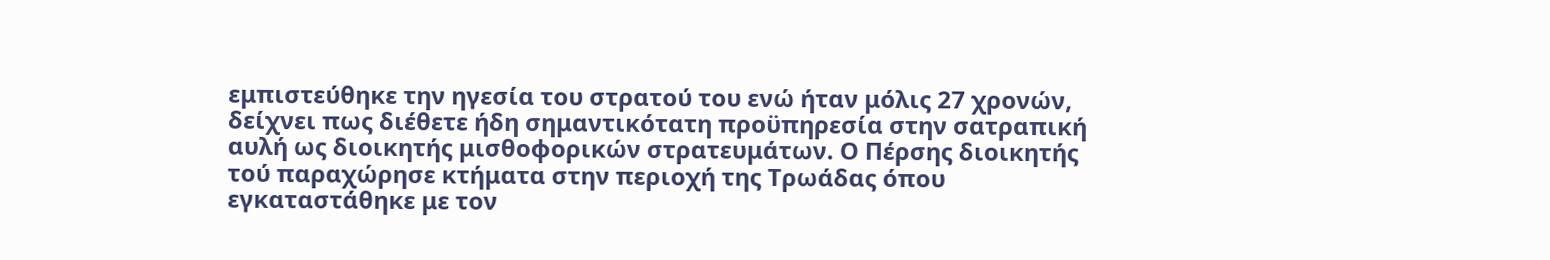εμπιστεύθηκε την ηγεσία του στρατού του ενώ ήταν μόλις 27 χρονών, δείχνει πως διέθετε ήδη σημαντικότατη προϋπηρεσία στην σατραπική αυλή ως διοικητής μισθοφορικών στρατευμάτων. Ο Πέρσης διοικητής τού παραχώρησε κτήματα στην περιοχή της Τρωάδας όπου εγκαταστάθηκε με τον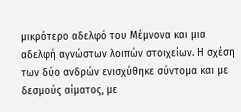μικρότερο αδελφό του Μέμνονα και μια αδελφή αγνώστων λοιπών στοιχείων. Η σχέση των δύο ανδρών ενισχύθηκε σύντομα και με δεσμούς αίματος, με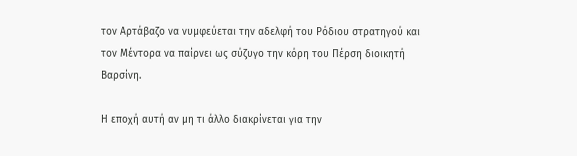τον Αρτάβαζο να νυμφεύεται την αδελφή του Ρόδιου στρατηγού και τον Μέντορα να παίρνει ως σύζυγο την κόρη του Πέρση διοικητή Βαρσίνη.

Η εποχή αυτή αν μη τι άλλο διακρίνεται για την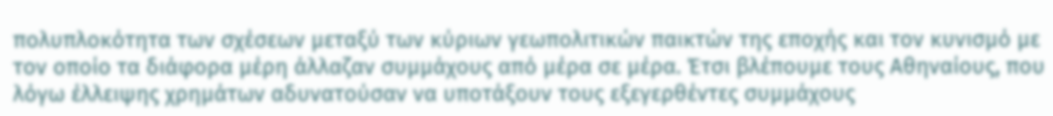πολυπλοκότητα των σχέσεων μεταξύ των κύριων γεωπολιτικών παικτών της εποχής και τον κυνισμό με τον οποίο τα διάφορα μέρη άλλαζαν συμμάχους από μέρα σε μέρα. Έτσι βλέπουμε τους Αθηναίους, που λόγω έλλειψης χρημάτων αδυνατούσαν να υποτάξουν τους εξεγερθέντες συμμάχους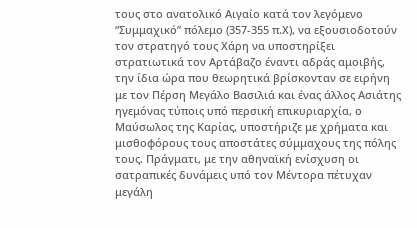τους στο ανατολικό Αιγαίο κατά τον λεγόμενο “Συμμαχικό” πόλεμο (357-355 π.Χ), να εξουσιοδοτούν τον στρατηγό τους Χάρη να υποστηρίξει στρατιωτικά τον Αρτάβαζο έναντι αδράς αμοιβής, την ίδια ώρα που θεωρητικά βρίσκονταν σε ειρήνη με τον Πέρση Μεγάλο Βασιλιά και ένας άλλος Ασιάτης ηγεμόνας τύποις υπό περσική επικυριαρχία, ο Μαύσωλος της Καρίας, υποστήριζε με χρήματα και μισθοφόρους τους αποστάτες σύμμαχους της πόλης τους. Πράγματι, με την αθηναϊκή ενίσχυση οι σατραπικές δυνάμεις υπό τον Μέντορα πέτυχαν μεγάλη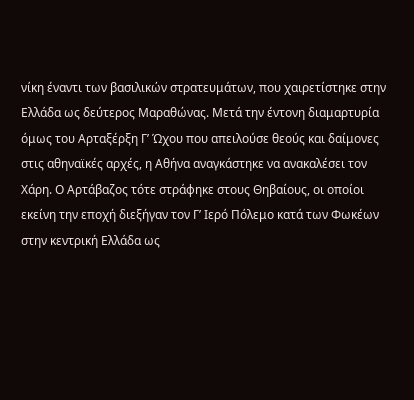νίκη έναντι των βασιλικών στρατευμάτων, που χαιρετίστηκε στην Ελλάδα ως δεύτερος Μαραθώνας. Μετά την έντονη διαμαρτυρία όμως του Αρταξέρξη Γ’ Ώχου που απειλούσε θεούς και δαίμονες στις αθηναϊκές αρχές, η Αθήνα αναγκάστηκε να ανακαλέσει τον Χάρη. Ο Αρτάβαζος τότε στράφηκε στους Θηβαίους, οι οποίοι εκείνη την εποχή διεξήγαν τον Γ’ Ιερό Πόλεμο κατά των Φωκέων στην κεντρική Ελλάδα ως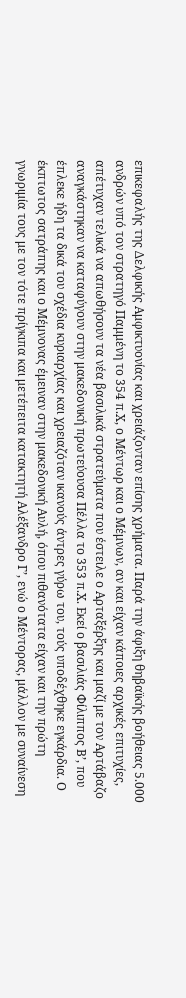επικεφαλής της Δελφικής Αμφικτυονίας και χρειάζονταν επίσης χρήματα. Παρά την άφιξη θηβαϊκής βοήθειας 5.000 ανδρών υπό τον στρατηγό Παμμένη το 354 π.Χ, ο Μέντωρ και ο Μέμνων, αν και είχαν κάποιες αρχικές επιτυχίες, απέτυχαν τελικά να απωθήσουν τα νέα βασιλικά στρατεύματα που έστειλε ο Αρταξέρξης και μαζί με τον Αρτάβαζο αναγκάστηκαν να καταφύγουν στην μακεδονική πρωτεύουσα Πέλλα το 353 π.Χ. Εκεί ο βασιλιάς Φίλιππος Β’, που έπλεκε ήδη τα δικά του σχέδια κυριαρχίας και χρειαζόταν ικανούς άντρες γύρω του, τούς υποδέχθηκε εγκάρδια. Ο έκπτωτος σατράπης και ο Μέμνονας έμειναν στην μακεδονική Αυλή, όπου πιθανότατα είχαν και την πρώτη γνωριμία τους με τον τότε πρίγκιπα και μετέπειτα κατακτητή Αλέξανδρο Γ’, ενώ ο Μέντορας, μάλλον με συναίνεση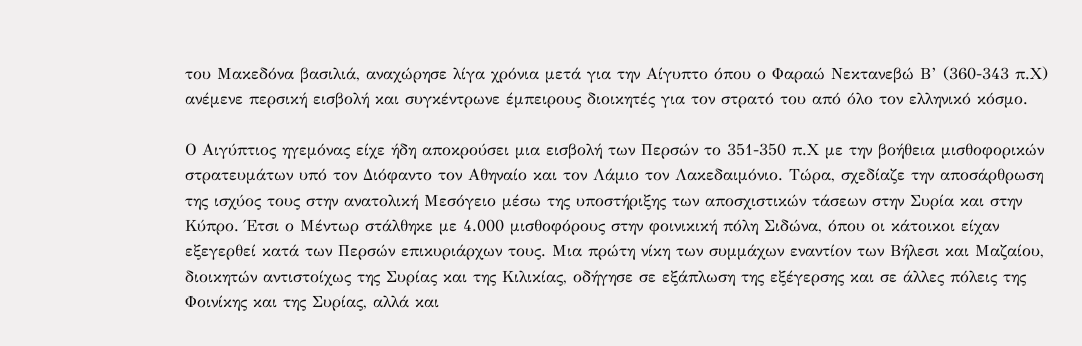του Μακεδόνα βασιλιά, αναχώρησε λίγα χρόνια μετά για την Αίγυπτο όπου ο Φαραώ Νεκτανεβώ Β’ (360-343 π.Χ) ανέμενε περσική εισβολή και συγκέντρωνε έμπειρους διοικητές για τον στρατό του από όλο τον ελληνικό κόσμο.

Ο Αιγύπτιος ηγεμόνας είχε ήδη αποκρούσει μια εισβολή των Περσών το 351-350 π.Χ με την βοήθεια μισθοφορικών στρατευμάτων υπό τον Διόφαντο τον Αθηναίο και τον Λάμιο τον Λακεδαιμόνιο. Τώρα, σχεδίαζε την αποσάρθρωση της ισχύος τους στην ανατολική Μεσόγειο μέσω της υποστήριξης των αποσχιστικών τάσεων στην Συρία και στην Κύπρο. Έτσι ο Μέντωρ στάλθηκε με 4.000 μισθοφόρους στην φοινικική πόλη Σιδώνα, όπου οι κάτοικοι είχαν εξεγερθεί κατά των Περσών επικυριάρχων τους. Μια πρώτη νίκη των συμμάχων εναντίον των Βήλεσι και Μαζαίου, διοικητών αντιστοίχως της Συρίας και της Κιλικίας, οδήγησε σε εξάπλωση της εξέγερσης και σε άλλες πόλεις της Φοινίκης και της Συρίας, αλλά και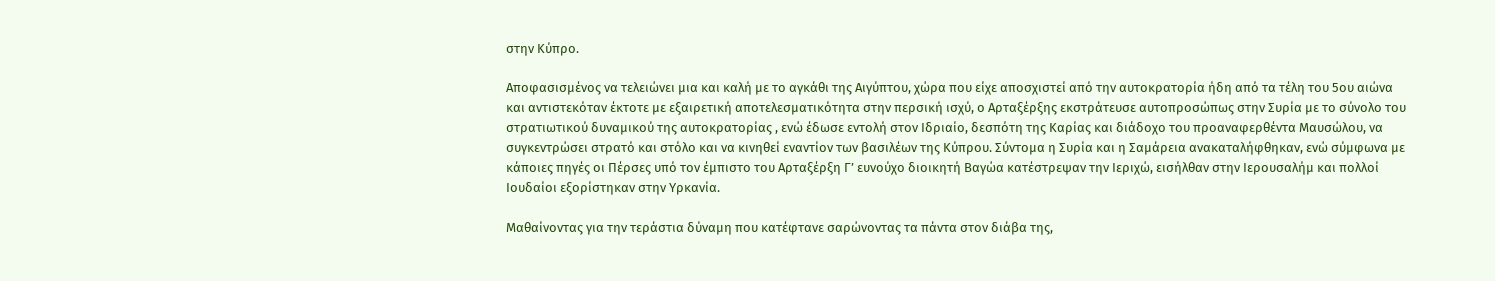στην Κύπρο.

Αποφασισμένος να τελειώνει μια και καλή με το αγκάθι της Αιγύπτου, χώρα που είχε αποσχιστεί από την αυτοκρατορία ήδη από τα τέλη του 5ου αιώνα και αντιστεκόταν έκτοτε με εξαιρετική αποτελεσματικότητα στην περσική ισχύ, ο Αρταξέρξης εκστράτευσε αυτοπροσώπως στην Συρία με το σύνολο του στρατιωτικού δυναμικού της αυτοκρατορίας , ενώ έδωσε εντολή στον Ιδριαίο, δεσπότη της Καρίας και διάδοχο του προαναφερθέντα Μαυσώλου, να συγκεντρώσει στρατό και στόλο και να κινηθεί εναντίον των βασιλέων της Κύπρου. Σύντομα η Συρία και η Σαμάρεια ανακαταλήφθηκαν, ενώ σύμφωνα με κάποιες πηγές οι Πέρσες υπό τον έμπιστο του Αρταξέρξη Γ’ ευνούχο διοικητή Βαγώα κατέστρεψαν την Ιεριχώ, εισήλθαν στην Ιερουσαλήμ και πολλοί Ιουδαίοι εξορίστηκαν στην Υρκανία.

Μαθαίνοντας για την τεράστια δύναμη που κατέφτανε σαρώνοντας τα πάντα στον διάβα της,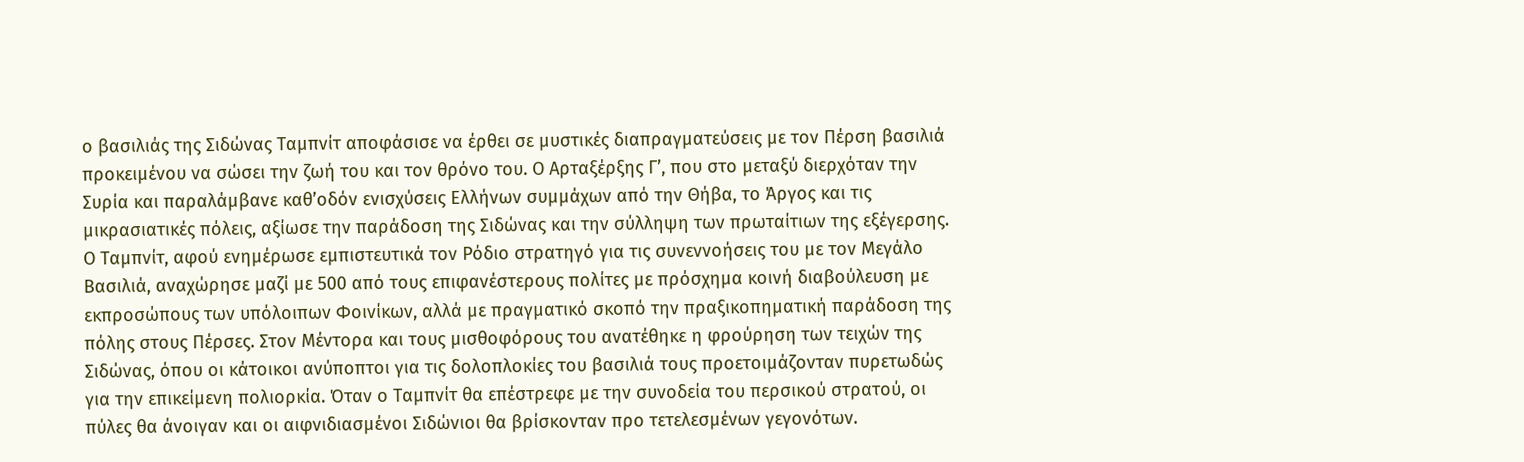ο βασιλιάς της Σιδώνας Ταμπνίτ αποφάσισε να έρθει σε μυστικές διαπραγματεύσεις με τον Πέρση βασιλιά προκειμένου να σώσει την ζωή του και τον θρόνο του. Ο Αρταξέρξης Γ’, που στο μεταξύ διερχόταν την Συρία και παραλάμβανε καθ’οδόν ενισχύσεις Ελλήνων συμμάχων από την Θήβα, το Άργος και τις μικρασιατικές πόλεις, αξίωσε την παράδοση της Σιδώνας και την σύλληψη των πρωταίτιων της εξέγερσης. Ο Ταμπνίτ, αφού ενημέρωσε εμπιστευτικά τον Ρόδιο στρατηγό για τις συνεννοήσεις του με τον Μεγάλο Βασιλιά, αναχώρησε μαζί με 500 από τους επιφανέστερους πολίτες με πρόσχημα κοινή διαβούλευση με εκπροσώπους των υπόλοιπων Φοινίκων, αλλά με πραγματικό σκοπό την πραξικοπηματική παράδοση της πόλης στους Πέρσες. Στον Μέντορα και τους μισθοφόρους του ανατέθηκε η φρούρηση των τειχών της Σιδώνας, όπου οι κάτοικοι ανύποπτοι για τις δολοπλοκίες του βασιλιά τους προετοιμάζονταν πυρετωδώς για την επικείμενη πολιορκία. Όταν ο Ταμπνίτ θα επέστρεφε με την συνοδεία του περσικού στρατού, οι πύλες θα άνοιγαν και οι αιφνιδιασμένοι Σιδώνιοι θα βρίσκονταν προ τετελεσμένων γεγονότων.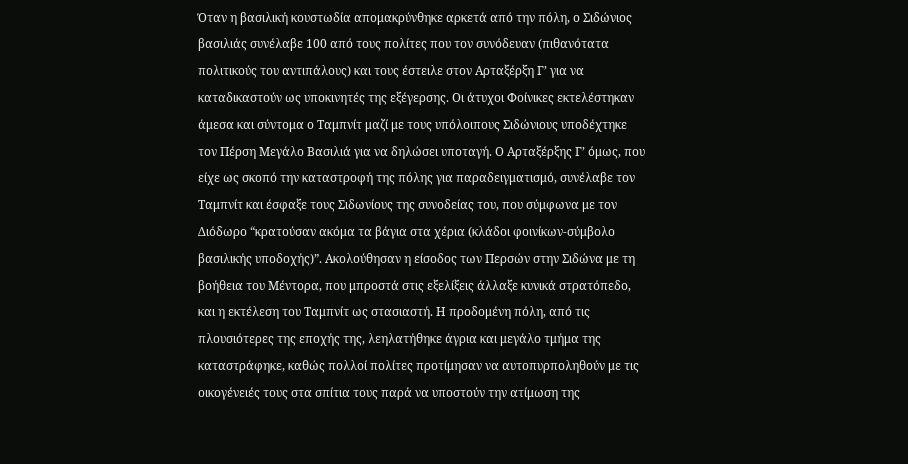Όταν η βασιλική κουστωδία απομακρύνθηκε αρκετά από την πόλη, ο Σιδώνιος βασιλιάς συνέλαβε 100 από τους πολίτες που τον συνόδευαν (πιθανότατα πολιτικούς του αντιπάλους) και τους έστειλε στον Αρταξέρξη Γ’ για να καταδικαστούν ως υποκινητές της εξέγερσης. Οι άτυχοι Φοίνικες εκτελέστηκαν άμεσα και σύντομα ο Ταμπνίτ μαζί με τους υπόλοιπους Σιδώνιους υποδέχτηκε τον Πέρση Μεγάλο Βασιλιά για να δηλώσει υποταγή. Ο Αρταξέρξης Γ’ όμως, που είχε ως σκοπό την καταστροφή της πόλης για παραδειγματισμό, συνέλαβε τον Ταμπνίτ και έσφαξε τους Σιδωνίους της συνοδείας του, που σύμφωνα με τον Διόδωρο “κρατούσαν ακόμα τα βάγια στα χέρια (κλάδοι φοινίκων-σύμβολο βασιλικής υποδοχής)”. Ακολούθησαν η είσοδος των Περσών στην Σιδώνα με τη βοήθεια του Μέντορα, που μπροστά στις εξελίξεις άλλαξε κυνικά στρατόπεδο, και η εκτέλεση του Ταμπνίτ ως στασιαστή. Η προδομένη πόλη, από τις πλουσιότερες της εποχής της, λεηλατήθηκε άγρια και μεγάλο τμήμα της καταστράφηκε, καθώς πολλοί πολίτες προτίμησαν να αυτοπυρποληθούν με τις οικογένειές τους στα σπίτια τους παρά να υποστούν την ατίμωση της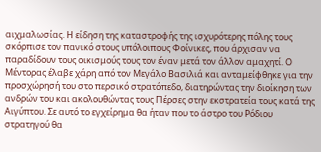αιχμαλωσίας. Η είδηση της καταστροφής της ισχυρότερης πόλης τους σκόρπισε τον πανικό στους υπόλοιπους Φοίνικες, που άρχισαν να παραδίδουν τους οικισμούς τους τον έναν μετά τον άλλον αμαχητί. Ο Μέντορας έλαβε χάρη από τον Μεγάλο Βασιλιά και ανταμείφθηκε για την προσχώρησή του στο περσικό στρατόπεδο, διατηρώντας την διοίκηση των ανδρών του και ακολουθώντας τους Πέρσες στην εκστρατεία τους κατά της Αιγύπτου. Σε αυτό το εγχείρημα θα ήταν που το άστρο του Ρόδιου στρατηγού θα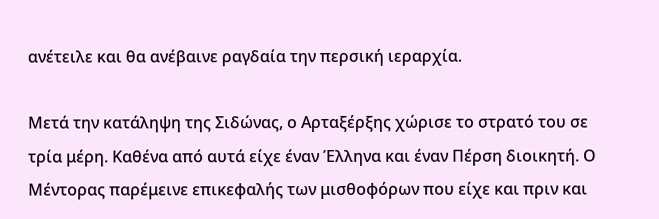ανέτειλε και θα ανέβαινε ραγδαία την περσική ιεραρχία.

Μετά την κατάληψη της Σιδώνας, ο Αρταξέρξης χώρισε το στρατό του σε τρία μέρη. Καθένα από αυτά είχε έναν Έλληνα και έναν Πέρση διοικητή. Ο Μέντορας παρέμεινε επικεφαλής των μισθοφόρων που είχε και πριν και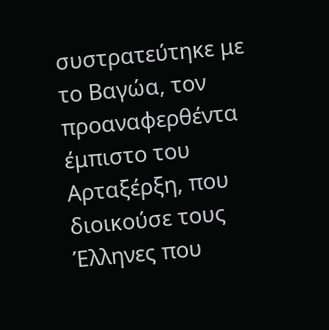συστρατεύτηκε με το Βαγώα, τον προαναφερθέντα έμπιστο του Αρταξέρξη, που διοικούσε τους Έλληνες που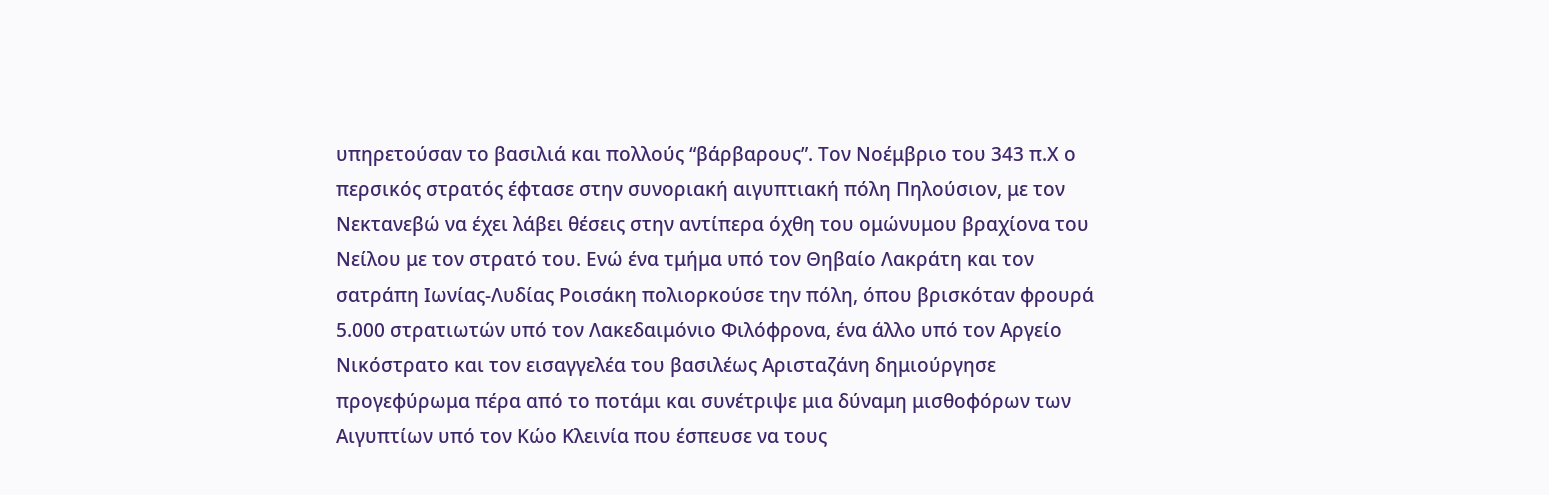υπηρετούσαν το βασιλιά και πολλούς “βάρβαρους”. Τον Νοέμβριο του 343 π.Χ ο περσικός στρατός έφτασε στην συνοριακή αιγυπτιακή πόλη Πηλούσιον, με τον Νεκτανεβώ να έχει λάβει θέσεις στην αντίπερα όχθη του ομώνυμου βραχίονα του Νείλου με τον στρατό του. Ενώ ένα τμήμα υπό τον Θηβαίο Λακράτη και τον σατράπη Ιωνίας-Λυδίας Ροισάκη πολιορκούσε την πόλη, όπου βρισκόταν φρουρά 5.000 στρατιωτών υπό τον Λακεδαιμόνιο Φιλόφρονα, ένα άλλο υπό τον Αργείο Νικόστρατο και τον εισαγγελέα του βασιλέως Aρισταζάνη δημιούργησε προγεφύρωμα πέρα από το ποτάμι και συνέτριψε μια δύναμη μισθοφόρων των Αιγυπτίων υπό τον Κώο Κλεινία που έσπευσε να τους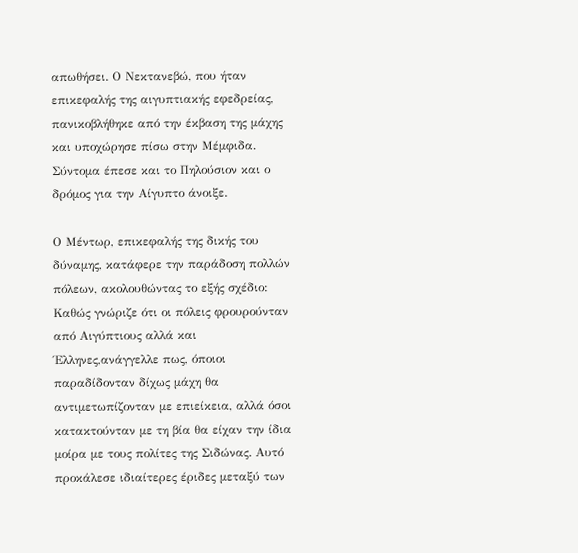απωθήσει. Ο Νεκτανεβώ, που ήταν επικεφαλής της αιγυπτιακής εφεδρείας, πανικοβλήθηκε από την έκβαση της μάχης και υποχώρησε πίσω στην Μέμφιδα. Σύντομα έπεσε και το Πηλούσιον και ο δρόμος για την Αίγυπτο άνοιξε.

Ο Μέντωρ, επικεφαλής της δικής του δύναμης, κατάφερε την παράδοση πολλών πόλεων, ακολουθώντας το εξής σχέδιο: Καθώς γνώριζε ότι οι πόλεις φρουρούνταν από Αιγύπτιους αλλά και Έλληνες,ανάγγελλε πως, όποιοι παραδίδονταν δίχως μάχη θα αντιμετωπίζονταν με επιείκεια, αλλά όσοι κατακτούνταν με τη βία θα είχαν την ίδια μοίρα με τους πολίτες της Σιδώνας. Αυτό προκάλεσε ιδιαίτερες έριδες μεταξύ των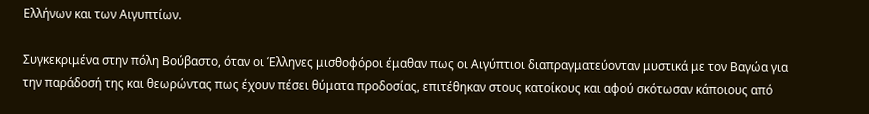Ελλήνων και των Αιγυπτίων.

Συγκεκριμένα στην πόλη Βούβαστο, όταν οι Έλληνες μισθοφόροι έμαθαν πως οι Αιγύπτιοι διαπραγματεύονταν μυστικά με τον Βαγώα για την παράδοσή της και θεωρώντας πως έχουν πέσει θύματα προδοσίας, επιτέθηκαν στους κατοίκους και αφού σκότωσαν κάποιους από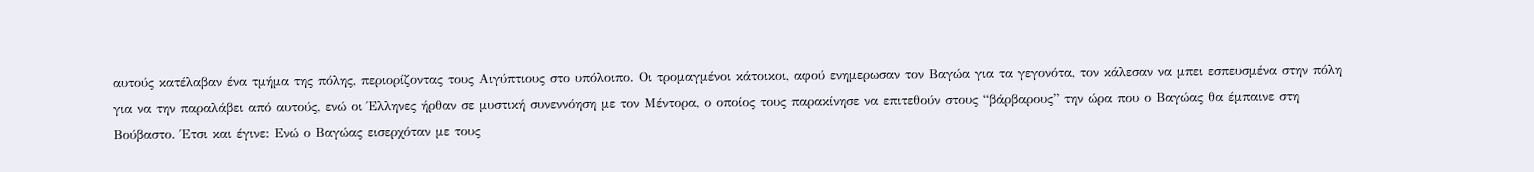αυτούς κατέλαβαν ένα τμήμα της πόλης, περιορίζοντας τους Αιγύπτιους στο υπόλοιπο. Οι τρομαγμένοι κάτοικοι, αφού ενημερωσαν τον Βαγώα για τα γεγονότα, τον κάλεσαν να μπει εσπευσμένα στην πόλη για να την παραλάβει από αυτούς, ενώ οι Έλληνες ήρθαν σε μυστική συνεννόηση με τον Μέντορα, ο οποίος τους παρακίνησε να επιτεθούν στους “βάρβαρους” την ώρα που ο Βαγώας θα έμπαινε στη Βούβαστο. Έτσι και έγινε: Ενώ ο Βαγώας εισερχόταν με τους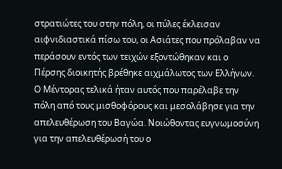στρατιώτες του στην πόλη, οι πύλες έκλεισαν αιφνιδιαστικά πίσω του, οι Ασιάτες που πρόλαβαν να περάσουν εντός των τειχών εξοντώθηκαν και ο Πέρσης διοικητής βρέθηκε αιχμάλωτος των Ελλήνων. Ο Μέντορας τελικά ήταν αυτός που παρέλαβε την πόλη από τους μισθοφόρους και μεσολάβησε για την απελευθέρωση του Βαγώα. Νοιώθοντας ευγνωμοσύνη για την απελευθέρωσή του ο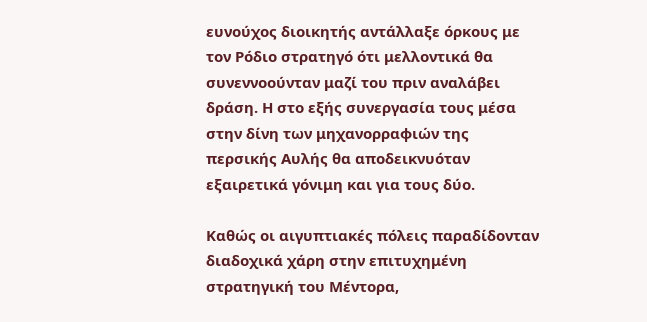ευνούχος διοικητής αντάλλαξε όρκους με τον Ρόδιο στρατηγό ότι μελλοντικά θα συνεννοούνταν μαζί του πριν αναλάβει δράση. Η στο εξής συνεργασία τους μέσα στην δίνη των μηχανορραφιών της περσικής Αυλής θα αποδεικνυόταν εξαιρετικά γόνιμη και για τους δύο.

Καθώς οι αιγυπτιακές πόλεις παραδίδονταν διαδοχικά χάρη στην επιτυχημένη στρατηγική του Μέντορα,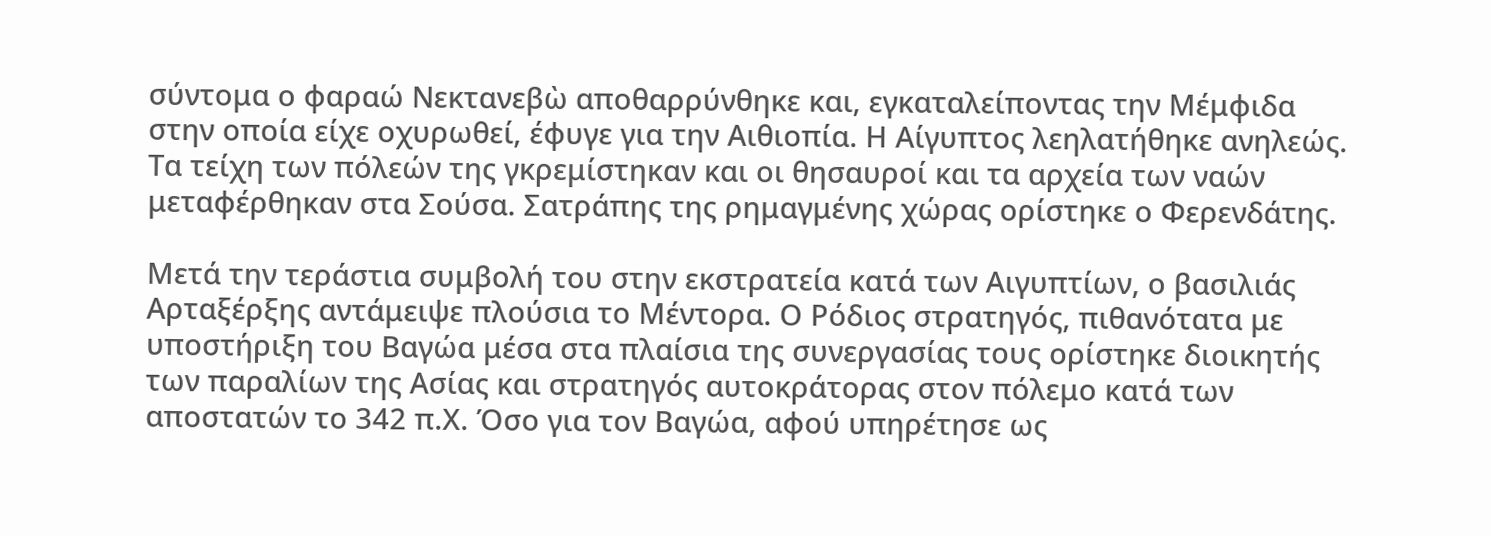σύντομα ο φαραώ Νεκτανεβὼ αποθαρρύνθηκε και, εγκαταλείποντας την Μέμφιδα στην οποία είχε οχυρωθεί, έφυγε για την Αιθιοπία. Η Αίγυπτος λεηλατήθηκε ανηλεώς. Τα τείχη των πόλεών της γκρεμίστηκαν και οι θησαυροί και τα αρχεία των ναών μεταφέρθηκαν στα Σούσα. Σατράπης της ρημαγμένης χώρας ορίστηκε ο Φερενδάτης.

Μετά την τεράστια συμβολή του στην εκστρατεία κατά των Αιγυπτίων, ο βασιλιάς Αρταξέρξης αντάμειψε πλούσια το Μέντορα. Ο Ρόδιος στρατηγός, πιθανότατα με υποστήριξη του Βαγώα μέσα στα πλαίσια της συνεργασίας τους ορίστηκε διοικητής των παραλίων της Ασίας και στρατηγός αυτοκράτορας στον πόλεμο κατά των αποστατών το 342 π.Χ. Όσο για τον Βαγώα, αφού υπηρέτησε ως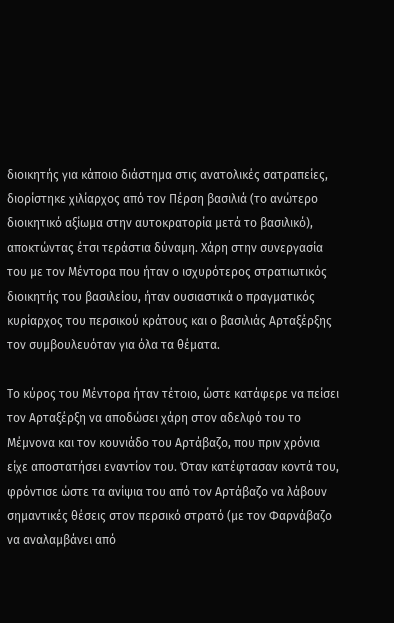διοικητής για κάποιο διάστημα στις ανατολικές σατραπείες, διορίστηκε χιλίαρχος από τον Πέρση βασιλιά (το ανώτερο διοικητικό αξίωμα στην αυτοκρατορία μετά το βασιλικό), αποκτώντας έτσι τεράστια δύναμη. Χάρη στην συνεργασία του με τον Μέντορα που ήταν ο ισχυρότερος στρατιωτικός διοικητής του βασιλείου, ήταν ουσιαστικά ο πραγματικός κυρίαρχος του περσικού κράτους και ο βασιλιάς Αρταξέρξης τον συμβουλευόταν για όλα τα θέματα.

Το κύρος του Μέντορα ήταν τέτοιο, ώστε κατάφερε να πείσει τον Αρταξέρξη να αποδώσει χάρη στον αδελφό του το Μέμνονα και τον κουνιάδο του Αρτάβαζο, που πριν χρόνια είχε αποστατήσει εναντίον του. Όταν κατέφτασαν κοντά του, φρόντισε ώστε τα ανίψια του από τον Αρτάβαζο να λάβουν σημαντικές θέσεις στον περσικό στρατό (με τον Φαρνάβαζο να αναλαμβάνει από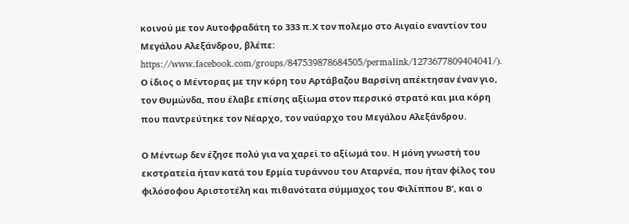κοινού με τον Αυτοφραδάτη το 333 π.Χ τον πολεμο στο Αιγαίο εναντίον του Μεγάλου Αλεξάνδρου, βλέπε: https://www.facebook.com/groups/847539878684505/permalink/1273677809404041/). Ο ίδιος ο Μέντορας με την κόρη του Αρτάβαζου Βαρσίνη απέκτησαν έναν γιο, τον Θυμώνδα, που έλαβε επίσης αξίωμα στον περσικό στρατό και μια κόρη που παντρεύτηκε τον Νέαρχο, τον ναύαρχο του Μεγάλου Αλεξάνδρου.

Ο Μέντωρ δεν έζησε πολύ για να χαρεί το αξίωμά του. Η μόνη γνωστή του εκστρατεία ήταν κατά του Ερμία τυράννου του Αταρνέα, που ήταν φίλος του φιλόσοφου Αριστοτέλη και πιθανότατα σύμμαχος του Φιλίππου Β’, και ο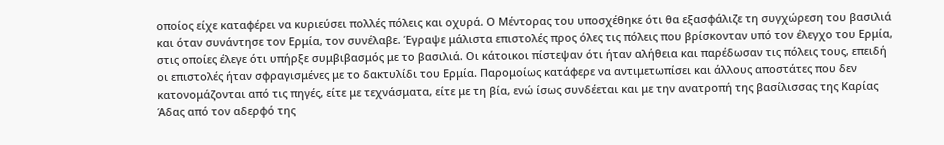οποίος είχε καταφέρει να κυριεύσει πολλές πόλεις και οχυρά. Ο Μέντορας του υποσχέθηκε ότι θα εξασφάλιζε τη συγχώρεση του βασιλιά και όταν συνάντησε τον Ερμία, τον συνέλαβε. Έγραψε μάλιστα επιστολές προς όλες τις πόλεις που βρίσκονταν υπό τον έλεγχο του Ερμία, στις οποίες έλεγε ότι υπήρξε συμβιβασμός με το βασιλιά. Οι κάτοικοι πίστεψαν ότι ήταν αλήθεια και παρέδωσαν τις πόλεις τους, επειδή οι επιστολές ήταν σφραγισμένες με το δακτυλίδι του Ερμία. Παρομοίως κατάφερε να αντιμετωπίσει και άλλους αποστάτες που δεν κατονομάζονται από τις πηγές, είτε με τεχνάσματα, είτε με τη βία, ενώ ίσως συνδέεται και με την ανατροπή της βασίλισσας της Καρίας Άδας από τον αδερφό της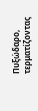Πυξώδαρο, τερματίζοντας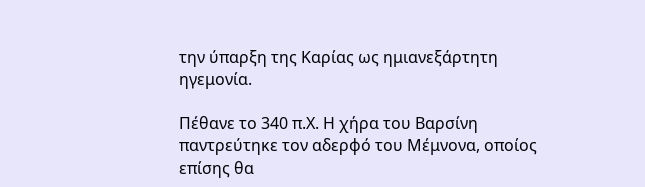την ύπαρξη της Καρίας ως ημιανεξάρτητη ηγεμονία.

Πέθανε το 340 π.Χ. Η χήρα του Βαρσίνη παντρεύτηκε τον αδερφό του Μέμνονα, οποίος επίσης θα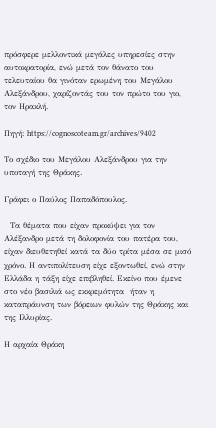πρόσφερε μελλοντικά μεγάλες υπηρεσίες στην αυτοκρατορία, ενώ μετά τον θάνατο του τελευταίου θα γινόταν ερωμένη του Μεγάλου Αλεξάνδρου, χαρίζοντάς του τον πρώτο του γιο, τον Ηρακλή.

Πηγή: https://cognoscoteam.gr/archives/9402

Το σχέδιο του Μεγάλου Αλεξάνδρου για την υποταγή της Θράκης.

Γράφει ο Παύλος Παπαδόπουλος.

  Τα θέματα που είχαν προκύψει για τον Αλέξανδρο μετά τη δολοφονία του πατέρα του, είχαν διευθετηθεί κατά τα δύο τρίτα μέσα σε μισό χρόνο. Η αντιπολίτευση είχε εξοντωθεί, ενώ στην Ελλάδα η τάξη είχε επιβληθεί. Εκείνο που έμενε στο νέο βασιλιά ως εκκρεμότητα  ήταν η καταπράυνση των βόρειων φυλών της Θράκης και της Ιλλυρίας.

Η αρχαία Θράκη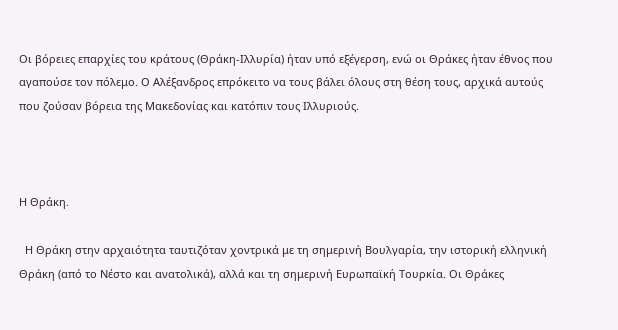Οι βόρειες επαρχίες του κράτους (Θράκη-Ιλλυρία) ήταν υπό εξέγερση, ενώ οι Θράκες ήταν έθνος που αγαπούσε τον πόλεμο. Ο Αλέξανδρος επρόκειτο να τους βάλει όλους στη θέση τους, αρχικά αυτούς που ζούσαν βόρεια της Μακεδονίας και κατόπιν τους Ιλλυριούς.



Η Θράκη.

  Η Θράκη στην αρχαιότητα ταυτιζόταν χοντρικά με τη σημερινή Βουλγαρία, την ιστορική ελληνική Θράκη (από το Νέστο και ανατολικά), αλλά και τη σημερινή Ευρωπαϊκή Τουρκία. Οι Θράκες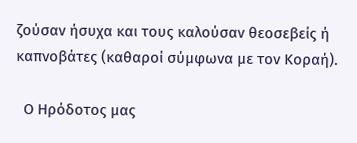ζούσαν ήσυχα και τους καλούσαν θεοσεβείς ή καπνοβάτες (καθαροί σύμφωνα με τον Κοραή).

  Ο Ηρόδοτος μας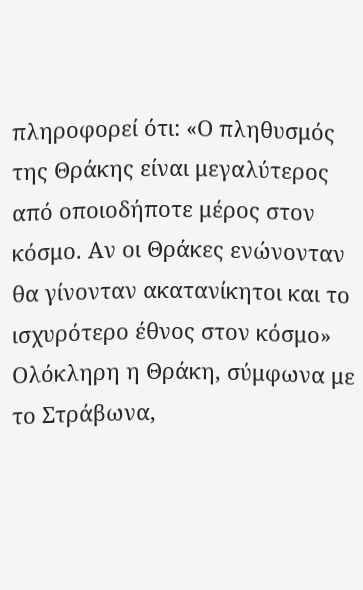πληροφορεί ότι: «Ο πληθυσμός της Θράκης είναι μεγαλύτερος από οποιοδήποτε μέρος στον κόσμο. Αν οι Θράκες ενώνονταν θα γίνονταν ακατανίκητοι και το ισχυρότερο έθνος στον κόσμο» Ολόκληρη η Θράκη, σύμφωνα με το Στράβωνα,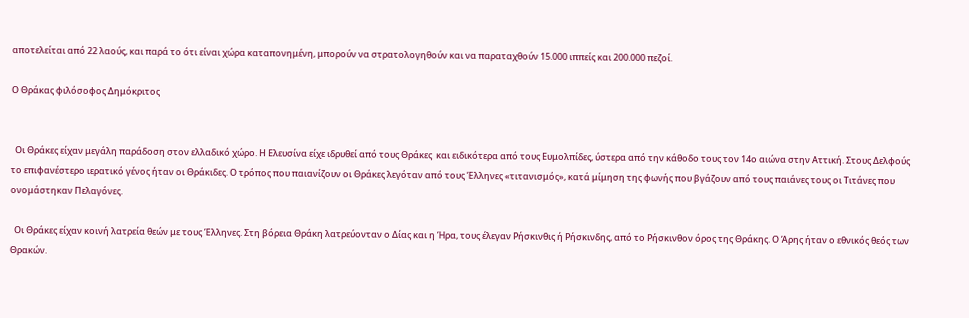αποτελείται από 22 λαούς, και παρά το ότι είναι χώρα καταπονημένη, μπορούν να στρατολογηθούν και να παραταχθούν 15.000 ιππείς και 200.000 πεζοί.

Ο Θράκας φιλόσοφος Δημόκριτος


  Οι Θράκες είχαν μεγάλη παράδοση στον ελλαδικό χώρο. Η Ελευσίνα είχε ιδρυθεί από τους Θράκες  και ειδικότερα από τους Ευμολπίδες, ύστερα από την κάθοδο τους τον 14ο αιώνα στην Αττική. Στους Δελφούς το επιφανέστερο ιερατικό γένος ήταν οι Θράκιδες. Ο τρόπος που παιανίζουν οι Θράκες λεγόταν από τους Έλληνες «τιτανισμός», κατά μίμηση της φωνής που βγάζουν από τους παιάνες τους οι Τιτάνες που ονομάστηκαν Πελαγόνες.

  Οι Θράκες είχαν κοινή λατρεία θεών με τους Έλληνες. Στη βόρεια Θράκη λατρεύονταν ο Δίας και η Ήρα, τους έλεγαν Ρήσκινθις ή Ρήσκινδης, από το Ρήσκινθον όρος της Θράκης. Ο Άρης ήταν ο εθνικός θεός των Θρακών.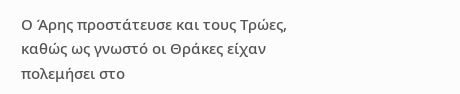Ο Άρης προστάτευσε και τους Τρώες, καθώς ως γνωστό οι Θράκες είχαν πολεμήσει στο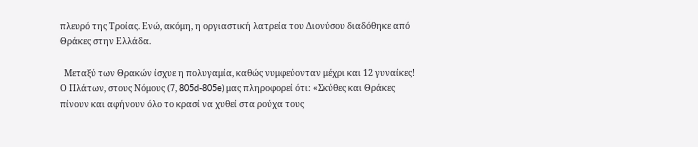πλευρό της Τροίας. Ενώ, ακόμη, η οργιαστική λατρεία του Διονύσου διαδόθηκε από Θράκες στην Ελλάδα.

  Μεταξύ των Θρακών ίσχυε η πολυγαμία, καθώς νυμφεύονταν μέχρι και 12 γυναίκες! Ο Πλάτων, στους Νόμους (7, 805d-805e) μας πληροφορεί ότι: «Σκύθες και Θράκες πίνουν και αφήνουν όλο το κρασί να χυθεί στα ρούχα τους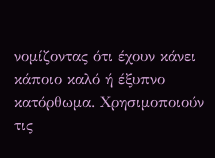νομίζοντας ότι έχουν κάνει κάποιο καλό ή έξυπνο κατόρθωμα. Χρησιμοποιούν τις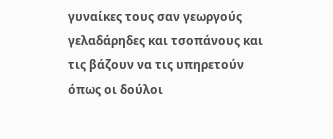γυναίκες τους σαν γεωργούς γελαδάρηδες και τσοπάνους και τις βάζουν να τις υπηρετούν όπως οι δούλοι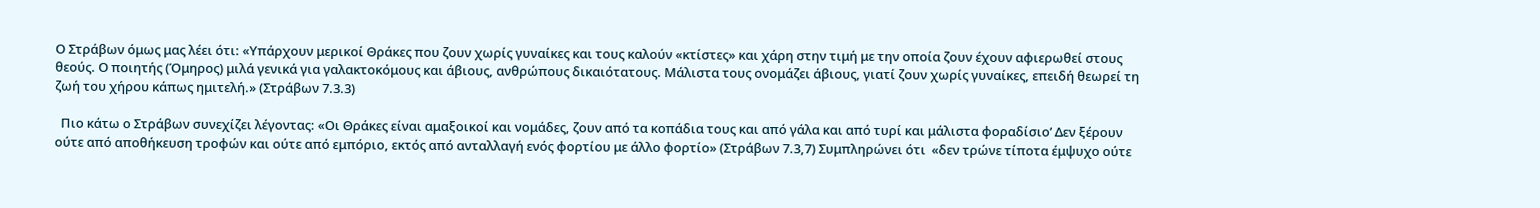Ο Στράβων όμως μας λέει ότι: «Υπάρχουν μερικοί Θράκες που ζουν χωρίς γυναίκες και τους καλούν «κτίστες» και χάρη στην τιμή με την οποία ζουν έχουν αφιερωθεί στους θεούς. Ο ποιητής (Όμηρος) μιλά γενικά για γαλακτοκόμους και άβιους, ανθρώπους δικαιότατους. Μάλιστα τους ονομάζει άβιους, γιατί ζουν χωρίς γυναίκες, επειδή θεωρεί τη ζωή του χήρου κάπως ημιτελή.» (Στράβων 7.3.3)

  Πιο κάτω ο Στράβων συνεχίζει λέγοντας: «Οι Θράκες είναι αμαξοικοί και νομάδες, ζουν από τα κοπάδια τους και από γάλα και από τυρί και μάλιστα φοραδίσιο’ Δεν ξέρουν ούτε από αποθήκευση τροφών και ούτε από εμπόριο, εκτός από ανταλλαγή ενός φορτίου με άλλο φορτίο» (Στράβων 7.3,7) Συμπληρώνει ότι  «δεν τρώνε τίποτα έμψυχο ούτε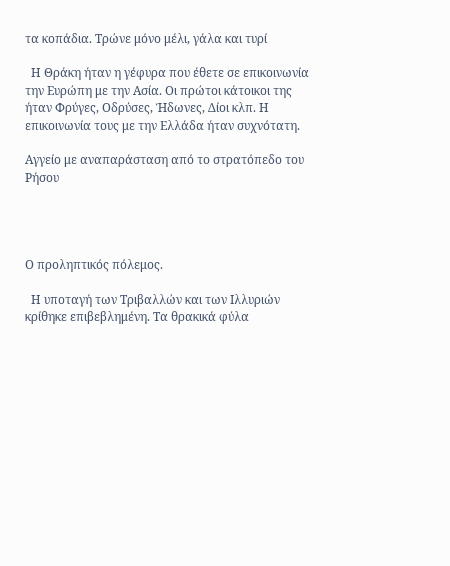τα κοπάδια. Τρώνε μόνο μέλι, γάλα και τυρί

  Η Θράκη ήταν η γέφυρα που έθετε σε επικοινωνία την Ευρώπη με την Ασία. Οι πρώτοι κάτοικοι της ήταν Φρύγες, Οδρύσες, Ήδωνες, Δίοι κλπ. Η επικοινωνία τους με την Ελλάδα ήταν συχνότατη.

Αγγείο με αναπαράσταση από το στρατόπεδο του Ρήσου




Ο προληπτικός πόλεμος.

  Η υποταγή των Τριβαλλών και των Ιλλυριών κρίθηκε επιβεβλημένη. Τα θρακικά φύλα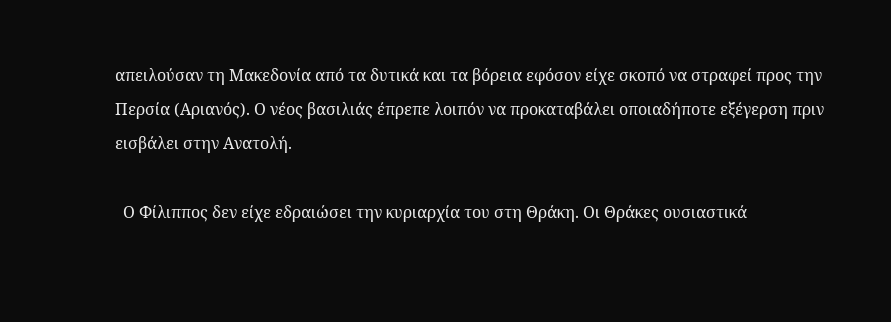απειλούσαν τη Μακεδονία από τα δυτικά και τα βόρεια εφόσον είχε σκοπό να στραφεί προς την Περσία (Αριανός). Ο νέος βασιλιάς έπρεπε λοιπόν να προκαταβάλει οποιαδήποτε εξέγερση πριν εισβάλει στην Ανατολή.

  Ο Φίλιππος δεν είχε εδραιώσει την κυριαρχία του στη Θράκη. Οι Θράκες ουσιαστικά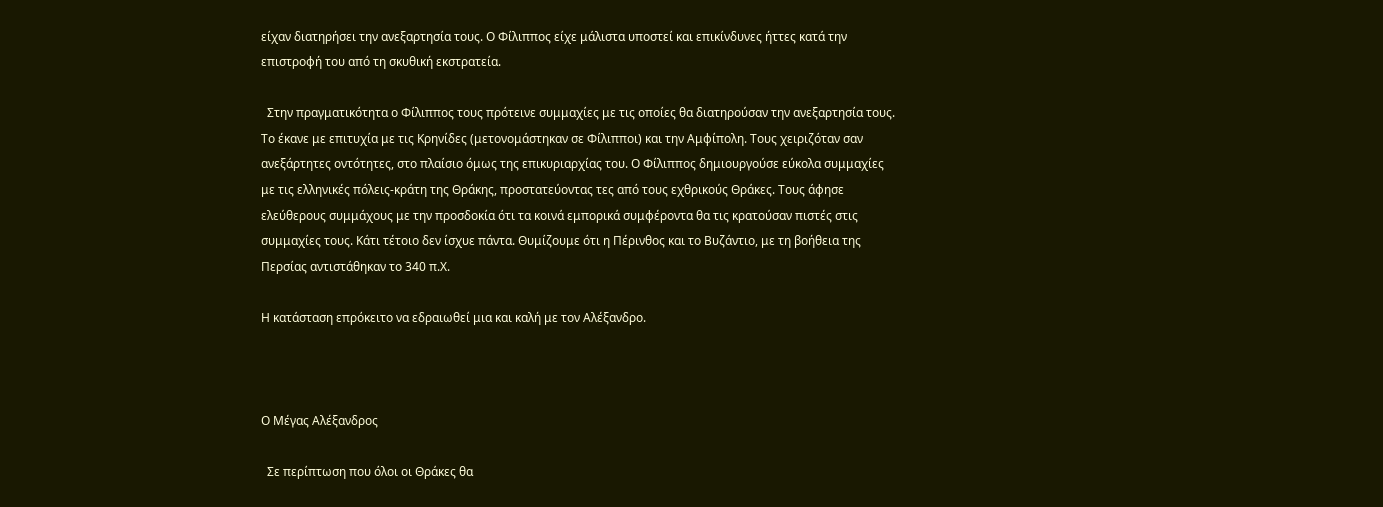είχαν διατηρήσει την ανεξαρτησία τους. Ο Φίλιππος είχε μάλιστα υποστεί και επικίνδυνες ήττες κατά την επιστροφή του από τη σκυθική εκστρατεία.

  Στην πραγματικότητα ο Φίλιππος τους πρότεινε συμμαχίες με τις οποίες θα διατηρούσαν την ανεξαρτησία τους. Το έκανε με επιτυχία με τις Κρηνίδες (μετονομάστηκαν σε Φίλιπποι) και την Αμφίπολη. Τους χειριζόταν σαν ανεξάρτητες οντότητες, στο πλαίσιο όμως της επικυριαρχίας του. Ο Φίλιππος δημιουργούσε εύκολα συμμαχίες με τις ελληνικές πόλεις-κράτη της Θράκης, προστατεύοντας τες από τους εχθρικούς Θράκες. Τους άφησε ελεύθερους συμμάχους με την προσδοκία ότι τα κοινά εμπορικά συμφέροντα θα τις κρατούσαν πιστές στις συμμαχίες τους. Κάτι τέτοιο δεν ίσχυε πάντα. Θυμίζουμε ότι η Πέρινθος και το Βυζάντιο, με τη βοήθεια της Περσίας αντιστάθηκαν το 340 π.Χ.

Η κατάσταση επρόκειτο να εδραιωθεί μια και καλή με τον Αλέξανδρο.



Ο Μέγας Αλέξανδρος

  Σε περίπτωση που όλοι οι Θράκες θα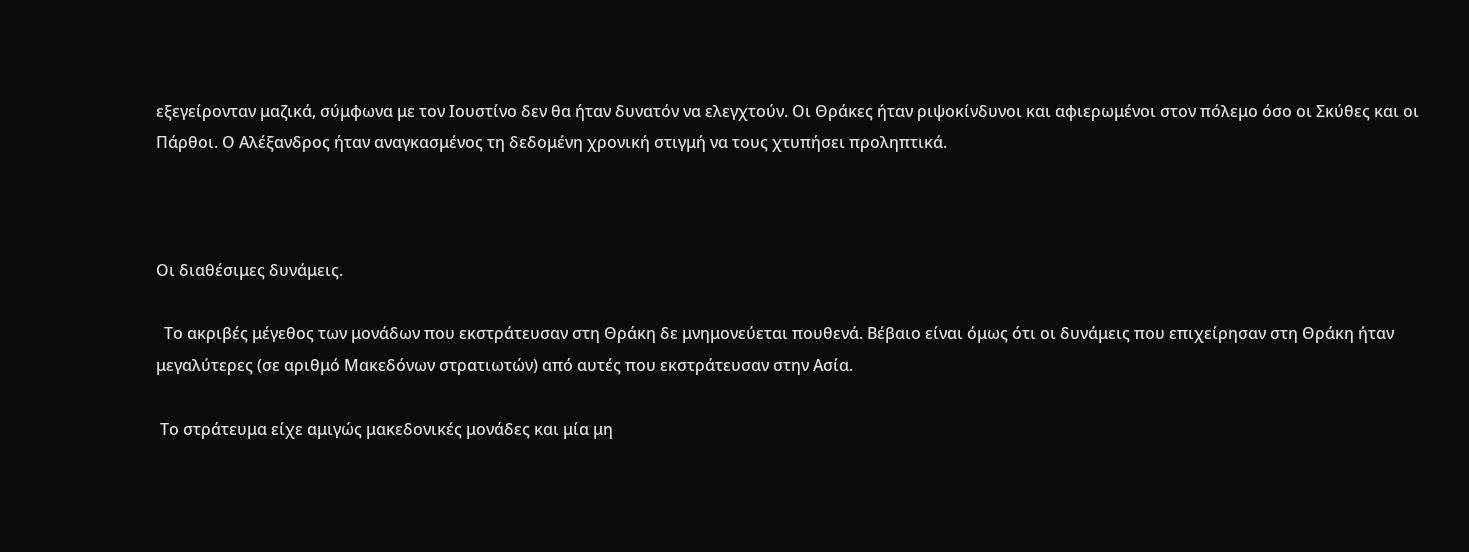εξεγείρονταν μαζικά, σύμφωνα με τον Ιουστίνο δεν θα ήταν δυνατόν να ελεγχτούν. Οι Θράκες ήταν ριψοκίνδυνοι και αφιερωμένοι στον πόλεμο όσο οι Σκύθες και οι Πάρθοι. Ο Αλέξανδρος ήταν αναγκασμένος τη δεδομένη χρονική στιγμή να τους χτυπήσει προληπτικά.



Οι διαθέσιμες δυνάμεις.

  Το ακριβές μέγεθος των μονάδων που εκστράτευσαν στη Θράκη δε μνημονεύεται πουθενά. Βέβαιο είναι όμως ότι οι δυνάμεις που επιχείρησαν στη Θράκη ήταν μεγαλύτερες (σε αριθμό Μακεδόνων στρατιωτών) από αυτές που εκστράτευσαν στην Ασία.

 Το στράτευμα είχε αμιγώς μακεδονικές μονάδες και μία μη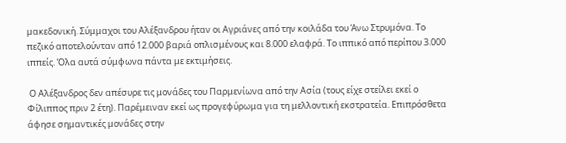μακεδονική. Σύμμαχοι του Αλέξανδρου ήταν οι Αγριάνες από την κοιλάδα του Άνω Στρυμόνα. Το πεζικό αποτελούνταν από 12.000 βαριά οπλισμένους και 8.000 ελαφρά. Το ιππικό από περίπου 3.000 ιππείς. Όλα αυτά σύμφωνα πάντα με εκτιμήσεις.

 Ο Αλέξανδρος δεν απέσυρε τις μονάδες του Παρμενίωνα από την Ασία (τους είχε στείλει εκεί ο Φίλιππος πριν 2 έτη). Παρέμειναν εκεί ως προγεφύρωμα για τη μελλοντική εκστρατεία. Επιπρόσθετα άφησε σημαντικές μονάδες στην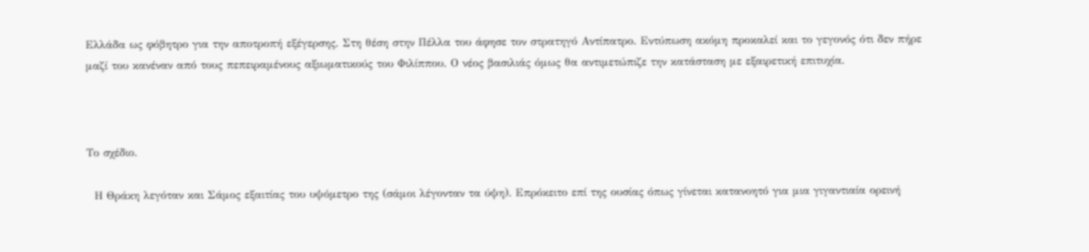Ελλάδα ως φόβητρο για την αποτροπή εξέγερσης. Στη θέση στην Πέλλα του άφησε τον στρατηγό Αντίπατρο. Εντύπωση ακόμη προκαλεί και το γεγονός ότι δεν πήρε μαζί του κανέναν από τους πεπειραμένους αξιωματικούς του Φιλίππου. Ο νέος βασιλιάς όμως θα αντιμετώπιζε την κατάσταση με εξαιρετική επιτυχία.



Το σχέδιο.

  Η Θράκη λεγόταν και Σάμος εξαιτίας του υψόμετρο της (σάμοι λέγονταν τα ύψη). Επρόκειτο επί της ουσίας όπως γίνεται κατανοητό για μια γιγαντιαία ορεινή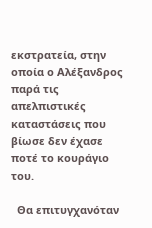εκστρατεία, στην οποία ο Αλέξανδρος παρά τις απελπιστικές καταστάσεις που βίωσε δεν έχασε ποτέ το κουράγιο του.

  Θα επιτυγχανόταν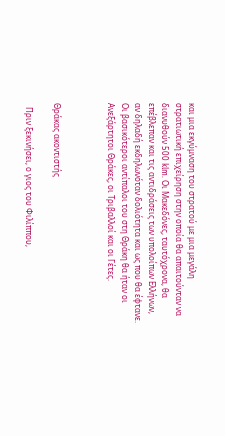και μια εκγύμναση του στρατού με μια μεγάλη στρατιωτική επιχείρηση στην οποία θα απαιτούνταν να διανυθούν 500 klm. Οι Μακεδόνες, ταυτόχρονα, θα επέβλεπαν και τις αντιδράσεις των υπολοίπων Ελλήνων, αν δηλαδή εκδηλωνόταν δολιότητα και ως που θα έφτανε. Οι βασικότεροι αντίπαλοι του στη Θράκη θα ήταν οι Ανεξάρτητοι Θράκες, οι Τριβαλλοί και οι Γέτες.



Θράκας ακοντιστής

  Πριν ξεκινήσει, ο γιος του Φιλίππου,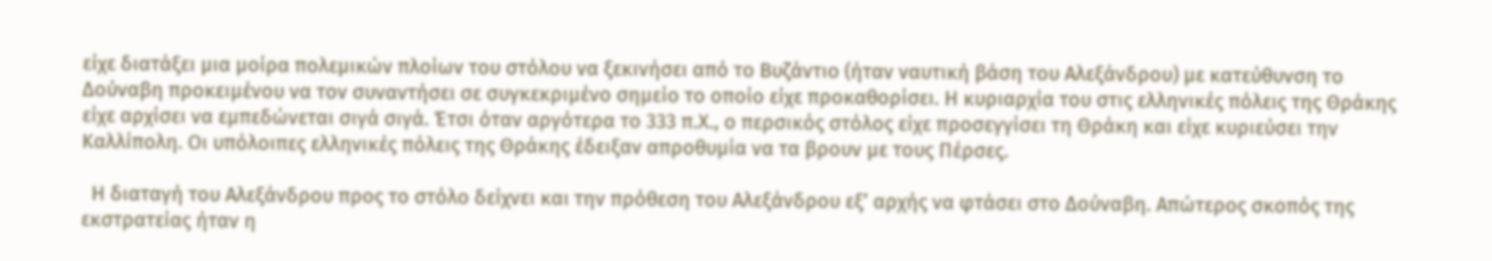είχε διατάξει μια μοίρα πολεμικών πλοίων του στόλου να ξεκινήσει από το Βυζάντιο (ήταν ναυτική βάση του Αλεξάνδρου) με κατεύθυνση το Δούναβη προκειμένου να τον συναντήσει σε συγκεκριμένο σημείο το οποίο είχε προκαθορίσει. Η κυριαρχία του στις ελληνικές πόλεις της Θράκης είχε αρχίσει να εμπεδώνεται σιγά σιγά. Έτσι όταν αργότερα το 333 π.Χ., ο περσικός στόλος είχε προσεγγίσει τη Θράκη και είχε κυριεύσει την Καλλίπολη. Οι υπόλοιπες ελληνικές πόλεις της Θράκης έδειξαν απροθυμία να τα βρουν με τους Πέρσες.

  Η διαταγή του Αλεξάνδρου προς το στόλο δείχνει και την πρόθεση του Αλεξάνδρου εξ’ αρχής να φτάσει στο Δούναβη. Απώτερος σκοπός της εκστρατείας ήταν η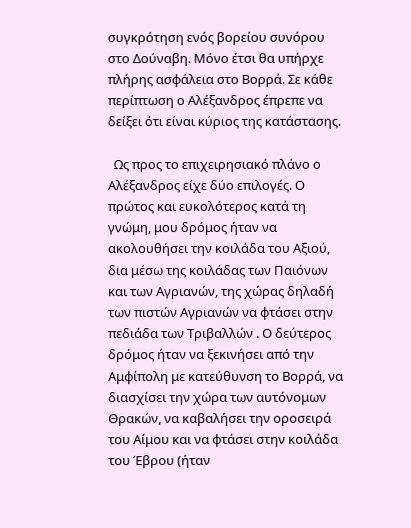συγκρότηση ενός βορείου συνόρου στο Δούναβη. Μόνο έτσι θα υπήρχε πλήρης ασφάλεια στο Βορρά. Σε κάθε περίπτωση ο Αλέξανδρος έπρεπε να δείξει ότι είναι κύριος της κατάστασης.

  Ως προς το επιχειρησιακό πλάνο ο Αλέξανδρος είχε δύο επιλογές. Ο πρώτος και ευκολότερος κατά τη γνώμη, μου δρόμος ήταν να ακολουθήσει την κοιλάδα του Αξιού, δια μέσω της κοιλάδας των Παιόνων και των Αγριανών, της χώρας δηλαδή των πιστών Αγριανών να φτάσει στην πεδιάδα των Τριβαλλών . Ο δεύτερος δρόμος ήταν να ξεκινήσει από την Αμφίπολη με κατεύθυνση το Βορρά, να διασχίσει την χώρα των αυτόνομων Θρακών, να καβαλήσει την οροσειρά του Αίμου και να φτάσει στην κοιλάδα του Έβρου (ήταν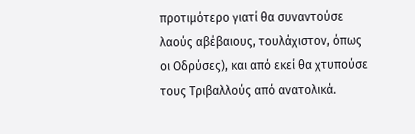προτιμότερο γιατί θα συναντούσε λαούς αβέβαιους, τουλάχιστον, όπως οι Οδρύσες), και από εκεί θα χτυπούσε τους Τριβαλλούς από ανατολικά.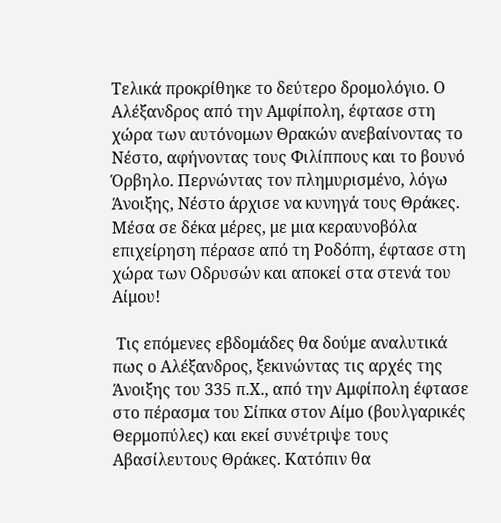Τελικά προκρίθηκε το δεύτερο δρομολόγιο. Ο Αλέξανδρος από την Αμφίπολη, έφτασε στη χώρα των αυτόνομων Θρακών ανεβαίνοντας το Νέστο, αφήνοντας τους Φιλίππους και το βουνό Όρβηλο. Περνώντας τον πλημυρισμένο, λόγω Άνοιξης, Νέστο άρχισε να κυνηγά τους Θράκες. Μέσα σε δέκα μέρες, με μια κεραυνοβόλα επιχείρηση πέρασε από τη Ροδόπη, έφτασε στη χώρα των Οδρυσών και αποκεί στα στενά του Αίμου!

 Τις επόμενες εβδομάδες θα δούμε αναλυτικά πως ο Αλέξανδρος, ξεκινώντας τις αρχές της Άνοιξης του 335 π.Χ., από την Αμφίπολη έφτασε στο πέρασμα του Σίπκα στον Αίμο (βουλγαρικές Θερμοπύλες) και εκεί συνέτριψε τους Αβασίλευτους Θράκες. Κατόπιν θα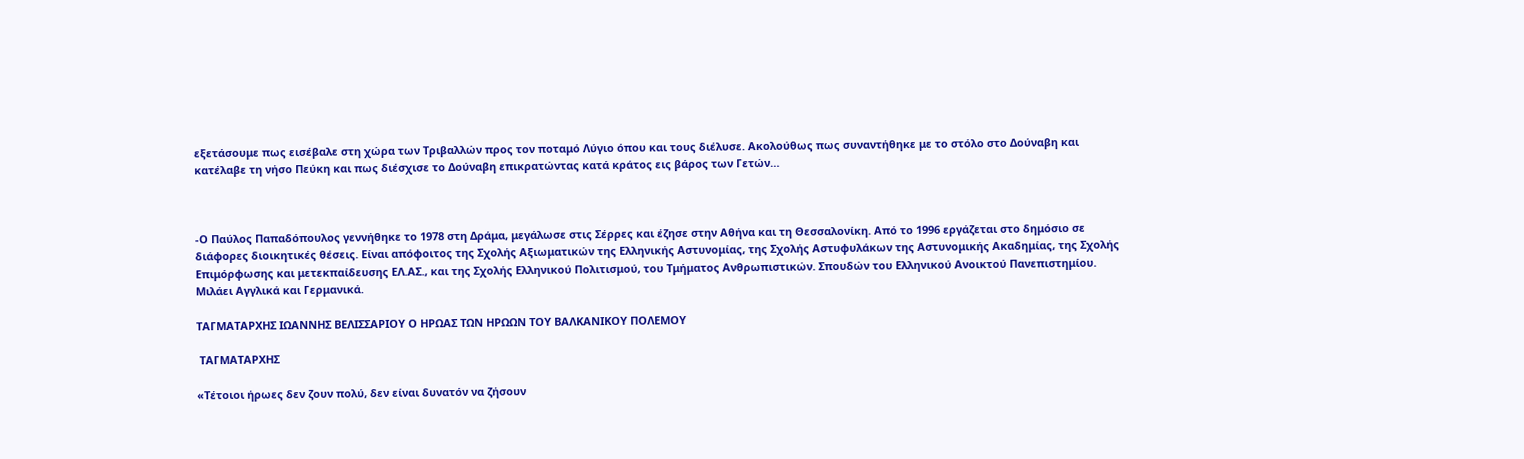εξετάσουμε πως εισέβαλε στη χώρα των Τριβαλλών προς τον ποταμό Λύγιο όπου και τους διέλυσε. Ακολούθως πως συναντήθηκε με το στόλο στο Δούναβη και κατέλαβε τη νήσο Πεύκη και πως διέσχισε το Δούναβη επικρατώντας κατά κράτος εις βάρος των Γετών…



-Ο Παύλος Παπαδόπουλος γεννήθηκε το 1978 στη Δράμα, μεγάλωσε στις Σέρρες και έζησε στην Αθήνα και τη Θεσσαλονίκη. Από το 1996 εργάζεται στο δημόσιο σε διάφορες διοικητικές θέσεις. Είναι απόφοιτος της Σχολής Αξιωματικών της Ελληνικής Αστυνομίας, της Σχολής Αστυφυλάκων της Αστυνομικής Ακαδημίας, της Σχολής Επιμόρφωσης και μετεκπαίδευσης ΕΛ.ΑΣ., και της Σχολής Ελληνικού Πολιτισμού, του Τμήματος Ανθρωπιστικών. Σπουδών του Ελληνικού Ανοικτού Πανεπιστημίου. Μιλάει Αγγλικά και Γερμανικά.

ΤΑΓΜΑΤΑΡΧΗΣ ΙΩΑΝΝΗΣ ΒΕΛΙΣΣΑΡΙΟΥ Ο ΗΡΩΑΣ ΤΩΝ ΗΡΩΩΝ ΤΟΥ ΒΑΛΚΑΝΙΚΟΥ ΠΟΛΕΜΟΥ

 ΤΑΓΜΑΤΑΡΧΗΣ

«Τέτοιοι ήρωες δεν ζουν πολύ, δεν είναι δυνατόν να ζήσουν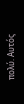πολύ. Αυτός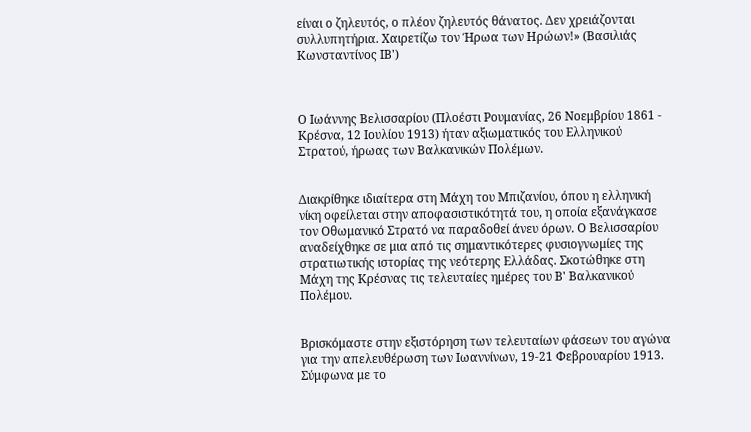είναι ο ζηλευτός, ο πλέον ζηλευτός θάνατος. Δεν χρειάζονται συλλυπητήρια. Χαιρετίζω τον Ήρωα των Ηρώων!» (Βασιλιάς Κωνσταντίνος ΙΒ')



Ο Ιωάννης Βελισσαρίου (Πλοέστι Ρουμανίας, 26 Νοεμβρίου 1861 - Κρέσνα, 12 Ιουλίου 1913) ήταν αξιωματικός του Ελληνικού Στρατού, ήρωας των Βαλκανικών Πολέμων.


Διακρίθηκε ιδιαίτερα στη Μάχη του Μπιζανίου, όπου η ελληνική νίκη οφείλεται στην αποφασιστικότητά του, η οποία εξανάγκασε τον Οθωμανικό Στρατό να παραδοθεί άνευ όρων. Ο Βελισσαρίου αναδείχθηκε σε μια από τις σημαντικότερες φυσιογνωμίες της στρατιωτικής ιστορίας της νεότερης Ελλάδας. Σκοτώθηκε στη Μάχη της Κρέσνας τις τελευταίες ημέρες του Β' Βαλκανικού Πολέμου.


Bρισκόμαστε στην εξιστόρηση των τελευταίων φάσεων του αγώνα για την απελευθέρωση των Ιωαννίνων, 19-21 Φεβρουαρίου 1913. Σύμφωνα με το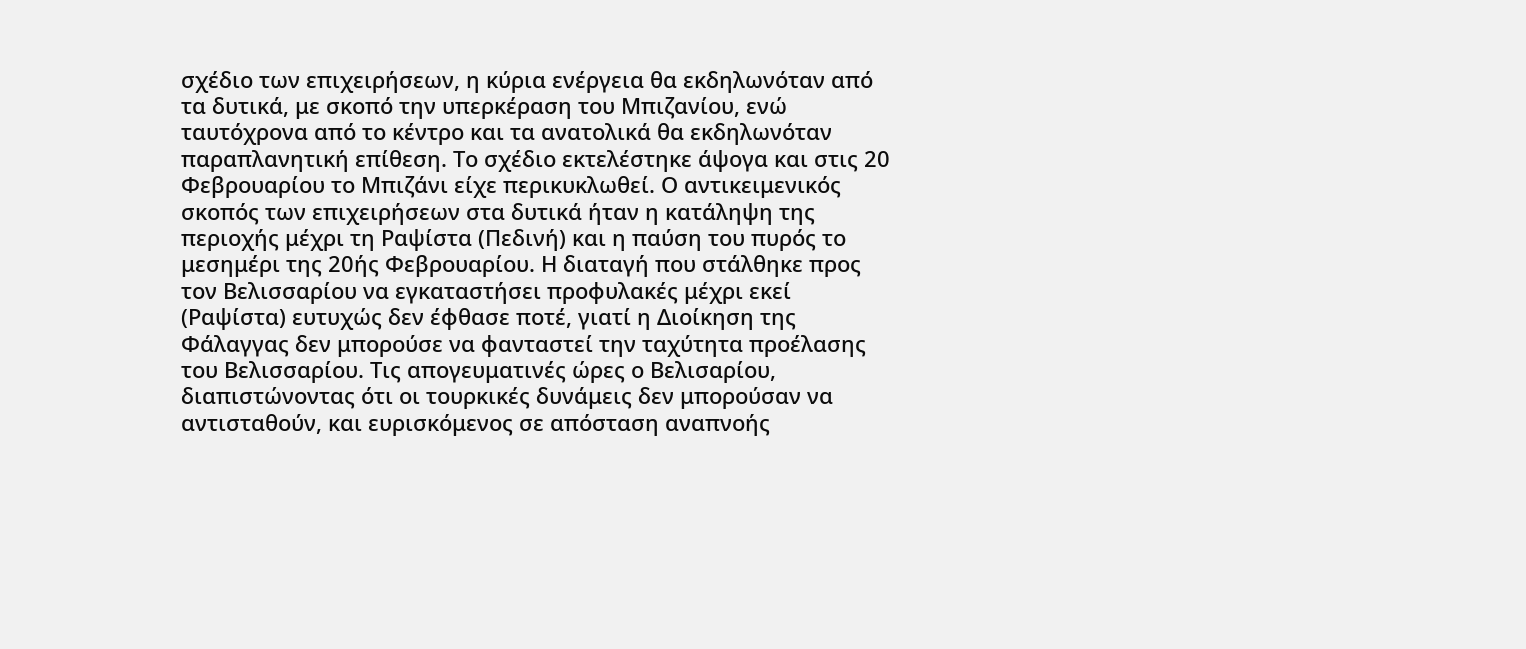σχέδιο των επιχειρήσεων, η κύρια ενέργεια θα εκδηλωνόταν από τα δυτικά, με σκοπό την υπερκέραση του Μπιζανίου, ενώ ταυτόχρονα από το κέντρο και τα ανατολικά θα εκδηλωνόταν παραπλανητική επίθεση. Το σχέδιο εκτελέστηκε άψογα και στις 20 Φεβρουαρίου το Μπιζάνι είχε περικυκλωθεί. Ο αντικειμενικός σκοπός των επιχειρήσεων στα δυτικά ήταν η κατάληψη της περιοχής μέχρι τη Ραψίστα (Πεδινή) και η παύση του πυρός το μεσημέρι της 20ής Φεβρουαρίου. Η διαταγή που στάλθηκε προς τον Βελισσαρίου να εγκαταστήσει προφυλακές μέχρι εκεί (Ραψίστα) ευτυχώς δεν έφθασε ποτέ, γιατί η Διοίκηση της Φάλαγγας δεν μπορούσε να φανταστεί την ταχύτητα προέλασης του Βελισσαρίου. Τις απογευματινές ώρες ο Βελισαρίου, διαπιστώνοντας ότι οι τουρκικές δυνάμεις δεν μπορούσαν να αντισταθούν, και ευρισκόμενος σε απόσταση αναπνοής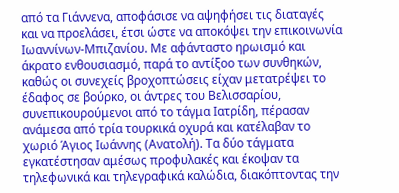από τα Γιάννενα, αποφάσισε να αψηφήσει τις διαταγές και να προελάσει, έτσι ώστε να αποκόψει την επικοινωνία Ιωαννίνων-Μπιζανίου. Με αφάνταστο ηρωισμό και άκρατο ενθουσιασμό, παρά το αντίξοο των συνθηκών, καθώς οι συνεχείς βροχοπτώσεις είχαν μετατρέψει το έδαφος σε βούρκο, οι άντρες του Βελισσαρίου, συνεπικουρούμενοι από το τάγμα Ιατρίδη, πέρασαν ανάμεσα από τρία τουρκικά οχυρά και κατέλαβαν το χωριό Άγιος Ιωάννης (Ανατολή). Τα δύο τάγματα εγκατέστησαν αμέσως προφυλακές και έκοψαν τα τηλεφωνικά και τηλεγραφικά καλώδια, διακόπτοντας την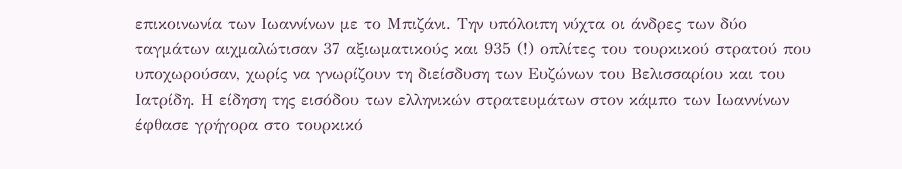επικοινωνία των Ιωαννίνων με το Μπιζάνι. Την υπόλοιπη νύχτα οι άνδρες των δύο ταγμάτων αιχμαλώτισαν 37 αξιωματικούς και 935 (!) οπλίτες του τουρκικού στρατού που υποχωρούσαν, χωρίς να γνωρίζουν τη διείσδυση των Ευζώνων του Βελισσαρίου και του Ιατρίδη. Η είδηση της εισόδου των ελληνικών στρατευμάτων στον κάμπο των Ιωαννίνων έφθασε γρήγορα στο τουρκικό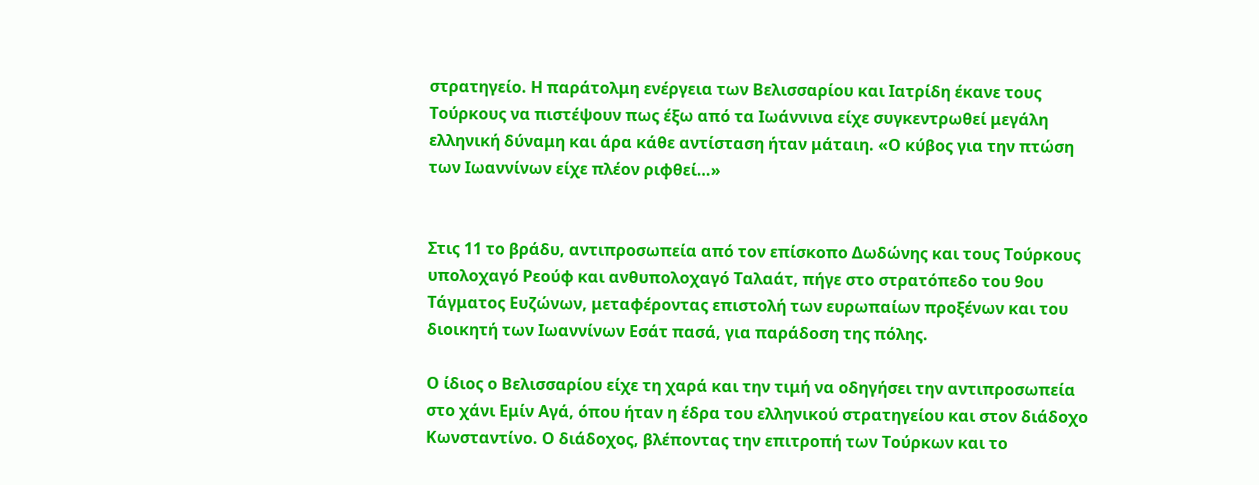στρατηγείο. Η παράτολμη ενέργεια των Βελισσαρίου και Ιατρίδη έκανε τους Τούρκους να πιστέψουν πως έξω από τα Ιωάννινα είχε συγκεντρωθεί μεγάλη ελληνική δύναμη και άρα κάθε αντίσταση ήταν μάταιη. «Ο κύβος για την πτώση των Ιωαννίνων είχε πλέον ριφθεί…»


Στις 11 το βράδυ, αντιπροσωπεία από τον επίσκοπο Δωδώνης και τους Τούρκους υπολοχαγό Ρεούφ και ανθυπολοχαγό Ταλαάτ, πήγε στο στρατόπεδο του 9ου Τάγματος Ευζώνων, μεταφέροντας επιστολή των ευρωπαίων προξένων και του διοικητή των Ιωαννίνων Εσάτ πασά, για παράδοση της πόλης.

Ο ίδιος ο Βελισσαρίου είχε τη χαρά και την τιμή να οδηγήσει την αντιπροσωπεία στο χάνι Εμίν Αγά, όπου ήταν η έδρα του ελληνικού στρατηγείου και στον διάδοχο Κωνσταντίνο. Ο διάδοχος, βλέποντας την επιτροπή των Τούρκων και το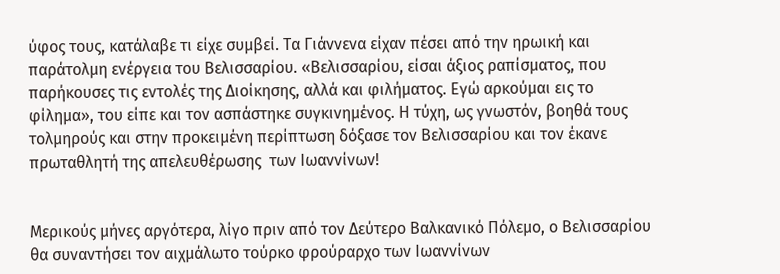ύφος τους, κατάλαβε τι είχε συμβεί. Τα Γιάννενα είχαν πέσει από την ηρωική και παράτολμη ενέργεια του Βελισσαρίου. «Βελισσαρίου, είσαι άξιος ραπίσματος, που παρήκουσες τις εντολές της Διοίκησης, αλλά και φιλήματος. Εγώ αρκούμαι εις το φίλημα», του είπε και τον ασπάστηκε συγκινημένος. Η τύχη, ως γνωστόν, βοηθά τους τολμηρούς και στην προκειμένη περίπτωση δόξασε τον Βελισσαρίου και τον έκανε πρωταθλητή της απελευθέρωσης  των Ιωαννίνων!


Μερικούς μήνες αργότερα, λίγο πριν από τον Δεύτερο Βαλκανικό Πόλεμο, ο Βελισσαρίου θα συναντήσει τον αιχμάλωτο τούρκο φρούραρχο των Ιωαννίνων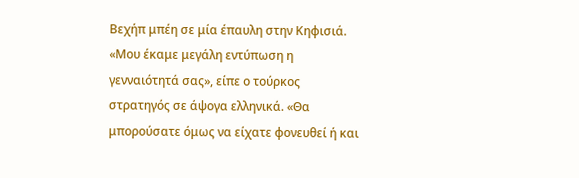Βεχήπ μπέη σε μία έπαυλη στην Κηφισιά. «Μου έκαμε μεγάλη εντύπωση η γενναιότητά σας», είπε ο τούρκος στρατηγός σε άψογα ελληνικά. «Θα μπορούσατε όμως να είχατε φονευθεί ή και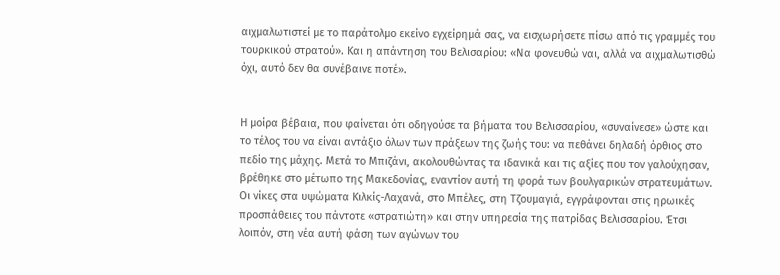αιχμαλωτιστεί με το παράτολμο εκείνο εγχείρημά σας, να εισχωρήσετε πίσω από τις γραμμές του τουρκικού στρατού». Και η απάντηση του Βελισαρίου: «Να φονευθώ ναι, αλλά να αιχμαλωτισθώ όχι, αυτό δεν θα συνέβαινε ποτέ».


Η μοίρα βέβαια, που φαίνεται ότι οδηγούσε τα βήματα του Βελισσαρίου, «συναίνεσε» ώστε και το τέλος του να είναι αντάξιο όλων των πράξεων της ζωής του: να πεθάνει δηλαδή όρθιος στο πεδίο της μάχης. Μετά το Μπιζάνι, ακολουθώντας τα ιδανικά και τις αξίες που τον γαλούχησαν, βρέθηκε στο μέτωπο της Μακεδονίας, εναντίον αυτή τη φορά των βουλγαρικών στρατευμάτων. Οι νίκες στα υψώματα Κιλκίς-Λαχανά, στο Μπέλες, στη Τζουμαγιά, εγγράφονται στις ηρωικές προσπάθειες του πάντοτε «στρατιώτη» και στην υπηρεσία της πατρίδας Βελισσαρίου. Έτσι λοιπόν, στη νέα αυτή φάση των αγώνων του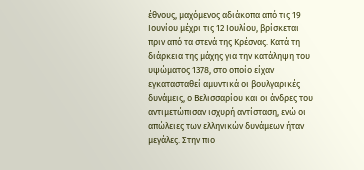έθνους, μαχόμενος αδιάκοπα από τις 19 Ιουνίου μέχρι τις 12 Ιουλίου, βρίσκεται πριν από τα στενά της Κρέσνας. Κατά τη διάρκεια της μάχης για την κατάληψη του υψώματος 1378, στο οποίο είχαν εγκατασταθεί αμυντικά οι βουλγαρικές δυνάμεις, ο Βελισσαρίου και οι άνδρες του αντιμετώπισαν ισχυρή αντίσταση, ενώ οι απώλειες των ελληνικών δυνάμεων ήταν μεγάλες. Στην πιο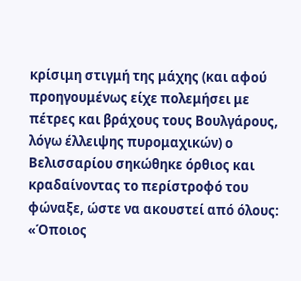κρίσιμη στιγμή της μάχης (και αφού προηγουμένως είχε πολεμήσει με πέτρες και βράχους τους Βουλγάρους, λόγω έλλειψης πυρομαχικών) ο Βελισσαρίου σηκώθηκε όρθιος και κραδαίνοντας το περίστροφό του φώναξε, ώστε να ακουστεί από όλους: «Όποιος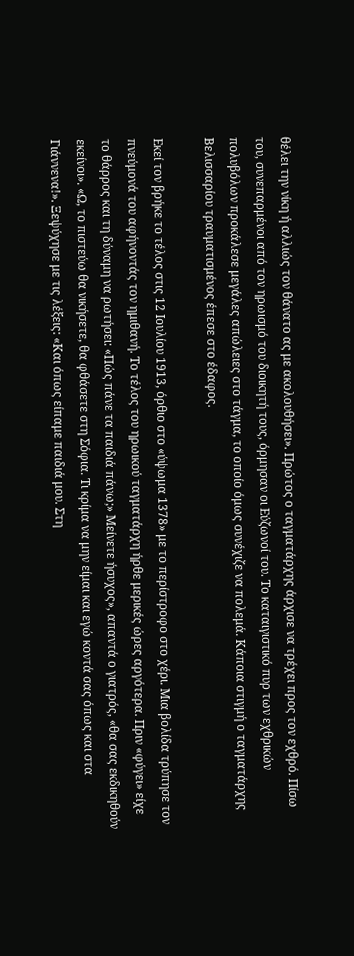θέλει την νίκη ή αλλιώς τον θάνατο ας με ακολουθήσει». Πρώτος ο ταγματάρχης άρχισε να τρέχει προς τον εχθρό. Πίσω του, συνεπαρμένοι από τον ηρωισμό του διοικητή τους, όρμησαν οι Εύζωνοί του. Το καταιγιστικό πυρ των εχθρικών πολυβόλων προκάλεσε μεγάλες απώλειες στο τάγμα, το οποίο όμως συνέχιζε να πολεμά. Κάποια στιγμή ο ταγματάρχης Βελισσαρίου τραυματισμένος έπεσε στο έδαφος.

Εκεί τον βρήκε το τέλος στις 12 Ιουλίου 1913, όρθιο στο «ύψωμα 1378» με το περίστροφο στο χέρι. Μια βολίδα τρύπησε τον πνεύμονά του αφήνοντάς τον ημιθανή. Το τέλος του ηρωικού ταγματάρχη ήρθε μερικές ώρες αργότερα. Πριν «φύγει» είχε το θάρρος και τη δύναμη να ρωτήσει: «Πώς πάνε τα παιδιά πάνω;» Μείνετε ήσυχος», απαντά ο γιατρός, «θα σας εκδικηθούν εκείνοι». «Ω, το πιστεύω θα νικήσετε, θα φθάσετε στη Σόφια. Τι κρίμα να μην είμαι και εγώ κοντά σας όπως και στα Γιάννενα!». Ξεψύχησε με τις λέξεις: «Και όπως είπαμε παιδιά μου. Στη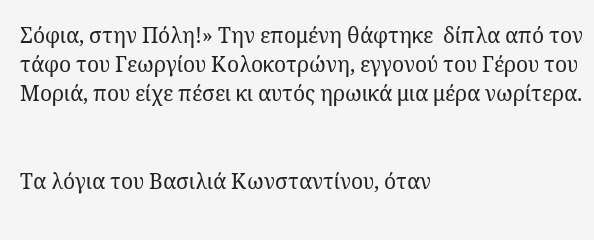Σόφια, στην Πόλη!» Την επομένη θάφτηκε  δίπλα από τον τάφο του Γεωργίου Κολοκοτρώνη, εγγονού του Γέρου του Μοριά, που είχε πέσει κι αυτός ηρωικά μια μέρα νωρίτερα.


Τα λόγια του Βασιλιά Κωνσταντίνου, όταν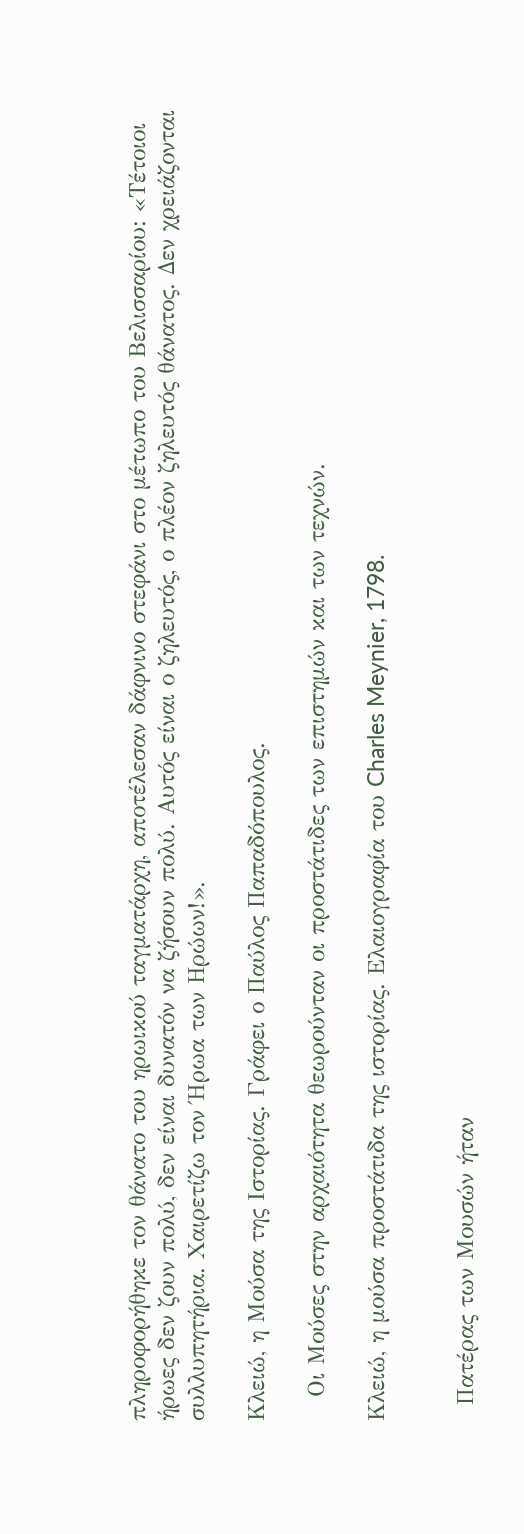πληροφορήθηκε τον θάνατο του ηρωικού ταγματάρχη, αποτέλεσαν δάφνινο στεφάνι στο μέτωπο του Βελισσαρίου: «Τέτοιοι ήρωες δεν ζουν πολύ, δεν είναι δυνατόν να ζήσουν πολύ. Αυτός είναι ο ζηλευτός, ο πλέον ζηλευτός θάνατος. Δεν χρειάζονται συλλυπητήρια. Χαιρετίζω τον Ήρωα των Ηρώων!».

Κλειώ, η Μούσα της Ιστορίας. Γράφει ο Παύλος Παπαδόπουλος.

   Οι Μούσες στην αρχαιότητα θεωρούνταν οι προστάτιδες των επιστημών και των τεχνών.

Κλειώ, η μούσα προστάτιδα της ιστορίας. Ελαιογραφία του Charles Meynier, 1798.


  Πατέρας των Μουσών ήταν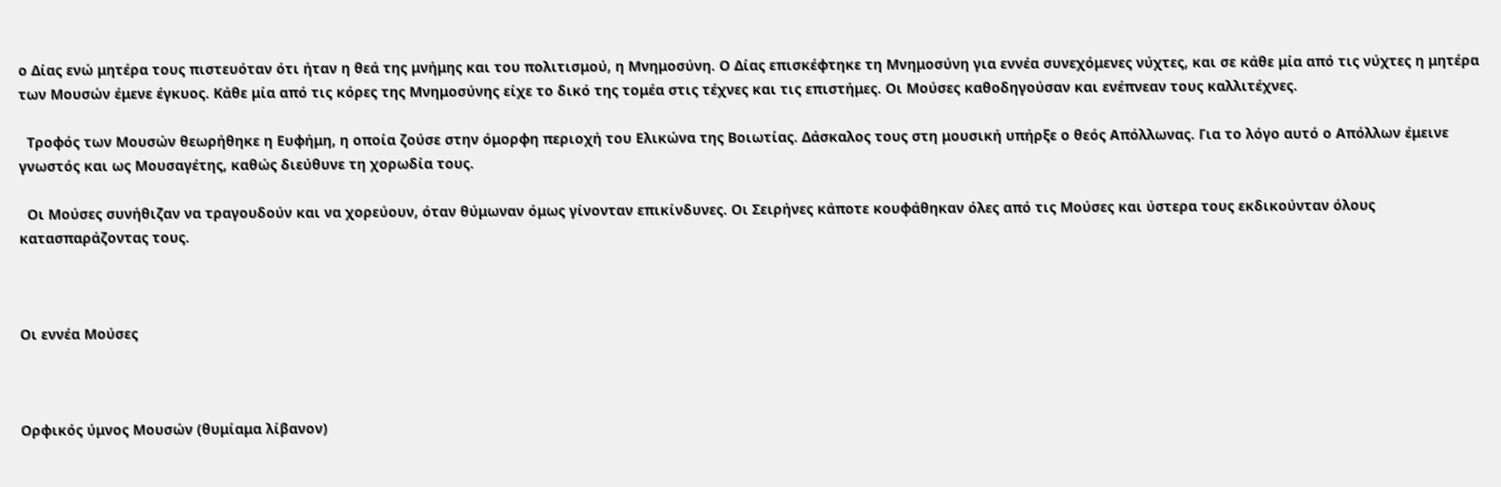ο Δίας ενώ μητέρα τους πιστευόταν ότι ήταν η θεά της μνήμης και του πολιτισμού, η Μνημοσύνη. Ο Δίας επισκέφτηκε τη Μνημοσύνη για εννέα συνεχόμενες νύχτες, και σε κάθε μία από τις νύχτες η μητέρα των Μουσών έμενε έγκυος. Κάθε μία από τις κόρες της Μνημοσύνης είχε το δικό της τομέα στις τέχνες και τις επιστήμες. Οι Μούσες καθοδηγούσαν και ενέπνεαν τους καλλιτέχνες.

  Τροφός των Μουσών θεωρήθηκε η Ευφήμη, η οποία ζούσε στην όμορφη περιοχή του Ελικώνα της Βοιωτίας. Δάσκαλος τους στη μουσική υπήρξε ο θεός Απόλλωνας. Για το λόγο αυτό ο Απόλλων έμεινε γνωστός και ως Μουσαγέτης, καθώς διεύθυνε τη χορωδία τους.

  Οι Μούσες συνήθιζαν να τραγουδούν και να χορεύουν, όταν θύμωναν όμως γίνονταν επικίνδυνες. Οι Σειρήνες κάποτε κουφάθηκαν όλες από τις Μούσες και ύστερα τους εκδικούνταν όλους κατασπαράζοντας τους.



Οι εννέα Μούσες



Ορφικός ύμνος Μουσών (θυμίαμα λίβανον)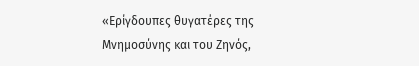«Ερίγδουπες θυγατέρες της Μνημοσύνης και του Ζηνός,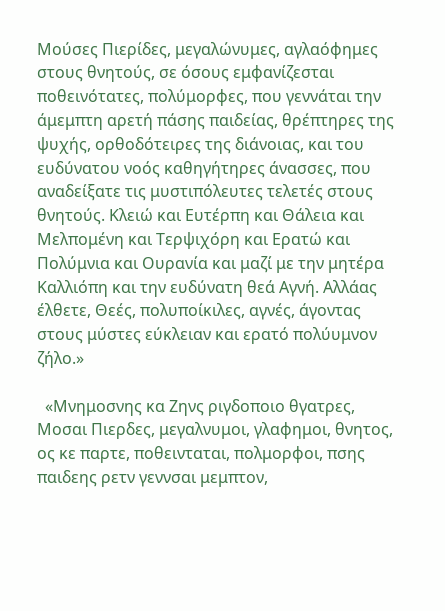Μούσες Πιερίδες, μεγαλώνυμες, αγλαόφημες στους θνητούς, σε όσους εμφανίζεσται ποθεινότατες, πολύμορφες, που γεννάται την άμεμπτη αρετή πάσης παιδείας, θρέπτηρες της ψυχής, ορθοδότειρες της διάνοιας, και του ευδύνατου νοός καθηγήτηρες άνασσες, που αναδείξατε τις μυστιπόλευτες τελετές στους θνητούς. Κλειώ και Ευτέρπη και Θάλεια και Μελπομένη και Τερψιχόρη και Ερατώ και Πολύμνια και Ουρανία και μαζί με την μητέρα Καλλιόπη και την ευδύνατη θεά Αγνή. Αλλάας έλθετε, Θεές, πολυποίκιλες, αγνές, άγοντας στους μύστες εύκλειαν και ερατό πολύυμνον ζήλο.»

  «Μνημοσνης κα Ζηνς ριγδοποιο θγατρες, Μοσαι Πιερδες, μεγαλνυμοι, γλαφημοι, θνητος, ος κε παρτε, ποθεινταται, πολμορφοι, πσης παιδεης ρετν γεννσαι μεμπτον,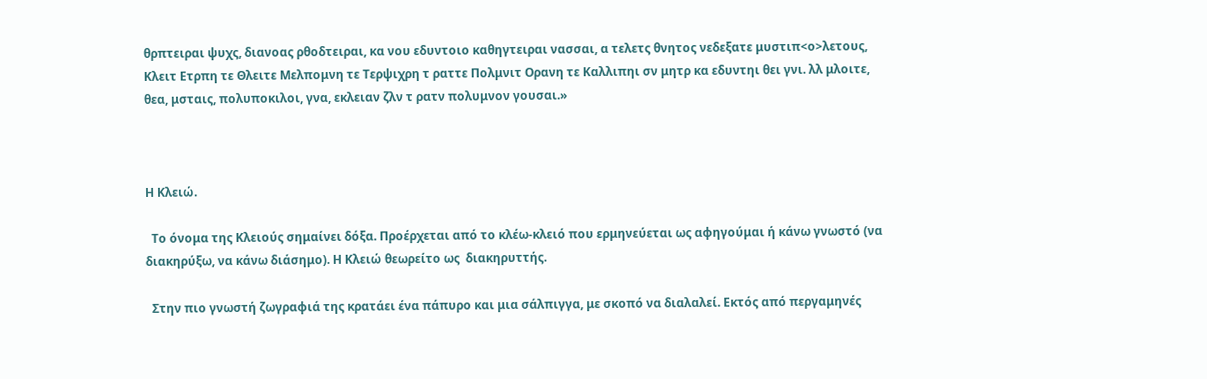θρπτειραι ψυχς, διανοας ρθοδτειραι, κα νου εδυντοιο καθηγτειραι νασσαι, α τελετς θνητος νεδεξατε μυστιπ<ο>λετους, Κλειτ Ετρπη τε Θλειτε Μελπομνη τε Τερψιχρη τ ραττε Πολμνιτ Ορανη τε Καλλιπηι σν μητρ κα εδυντηι θει γνι. λλ μλοιτε, θεα, μσταις, πολυποκιλοι, γνα, εκλειαν ζλν τ ρατν πολυμνον γουσαι.»



Η Κλειώ.

  Το όνομα της Κλειούς σημαίνει δόξα. Προέρχεται από το κλέω-κλειό που ερμηνεύεται ως αφηγούμαι ή κάνω γνωστό (να διακηρύξω, να κάνω διάσημο). Η Κλειώ θεωρείτο ως  διακηρυττής.

  Στην πιο γνωστή ζωγραφιά της κρατάει ένα πάπυρο και μια σάλπιγγα, με σκοπό να διαλαλεί. Εκτός από περγαμηνές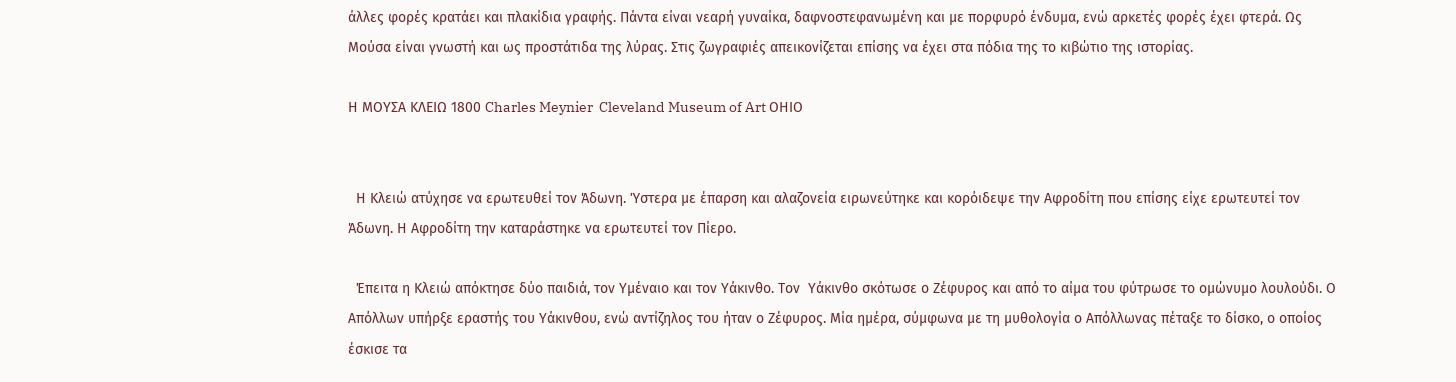άλλες φορές κρατάει και πλακίδια γραφής. Πάντα είναι νεαρή γυναίκα, δαφνοστεφανωμένη και με πορφυρό ένδυμα, ενώ αρκετές φορές έχει φτερά. Ως Μούσα είναι γνωστή και ως προστάτιδα της λύρας. Στις ζωγραφιές απεικονίζεται επίσης να έχει στα πόδια της το κιβώτιο της ιστορίας.

Η ΜΟΥΣΑ ΚΛΕΙΩ 1800 Charles Meynier  Cleveland Museum of Art ΟΗΙΟ


  Η Κλειώ ατύχησε να ερωτευθεί τον Άδωνη. Ύστερα με έπαρση και αλαζονεία ειρωνεύτηκε και κορόιδεψε την Αφροδίτη που επίσης είχε ερωτευτεί τον Άδωνη. Η Αφροδίτη την καταράστηκε να ερωτευτεί τον Πίερο.

  Έπειτα η Κλειώ απόκτησε δύο παιδιά, τον Υμέναιο και τον Υάκινθο. Τον  Υάκινθο σκότωσε ο Ζέφυρος και από το αίμα του φύτρωσε το ομώνυμο λουλούδι. Ο Απόλλων υπήρξε εραστής του Υάκινθου, ενώ αντίζηλος του ήταν ο Ζέφυρος. Μία ημέρα, σύμφωνα με τη μυθολογία ο Απόλλωνας πέταξε το δίσκο, ο οποίος έσκισε τα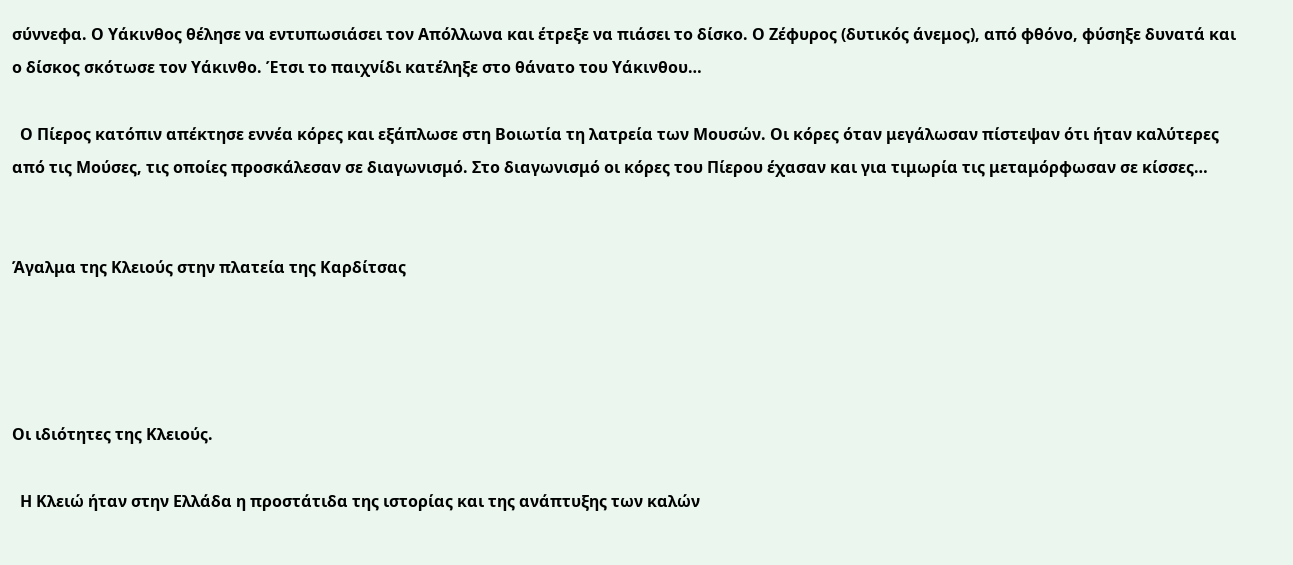σύννεφα. Ο Υάκινθος θέλησε να εντυπωσιάσει τον Απόλλωνα και έτρεξε να πιάσει το δίσκο. Ο Ζέφυρος (δυτικός άνεμος), από φθόνο, φύσηξε δυνατά και ο δίσκος σκότωσε τον Υάκινθο. Έτσι το παιχνίδι κατέληξε στο θάνατο του Υάκινθου…

  Ο Πίερος κατόπιν απέκτησε εννέα κόρες και εξάπλωσε στη Βοιωτία τη λατρεία των Μουσών. Οι κόρες όταν μεγάλωσαν πίστεψαν ότι ήταν καλύτερες από τις Μούσες, τις οποίες προσκάλεσαν σε διαγωνισμό. Στο διαγωνισμό οι κόρες του Πίερου έχασαν και για τιμωρία τις μεταμόρφωσαν σε κίσσες…


Άγαλμα της Κλειούς στην πλατεία της Καρδίτσας




Οι ιδιότητες της Κλειούς.

  Η Κλειώ ήταν στην Ελλάδα η προστάτιδα της ιστορίας και της ανάπτυξης των καλών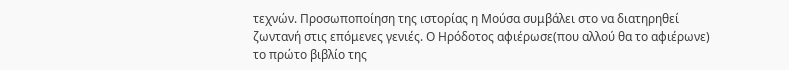τεχνών. Προσωποποίηση της ιστορίας η Μούσα συμβάλει στο να διατηρηθεί ζωντανή στις επόμενες γενιές. Ο Ηρόδοτος αφιέρωσε(που αλλού θα το αφιέρωνε) το πρώτο βιβλίο της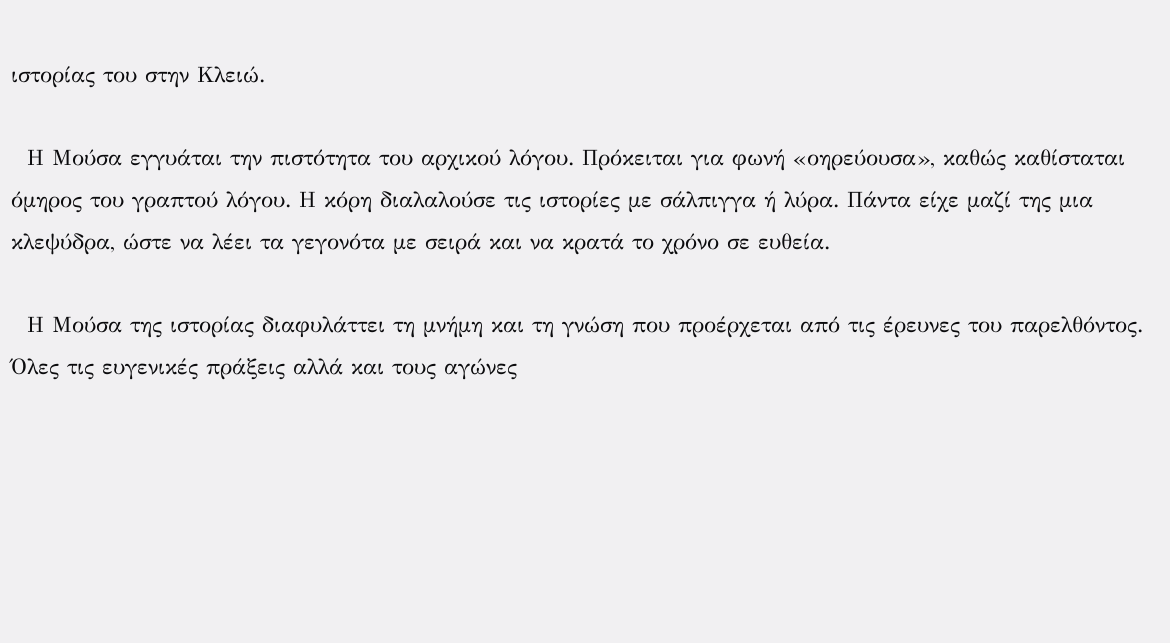ιστορίας του στην Κλειώ.

  Η Μούσα εγγυάται την πιστότητα του αρχικού λόγου. Πρόκειται για φωνή «οηρεύουσα», καθώς καθίσταται όμηρος του γραπτού λόγου. Η κόρη διαλαλούσε τις ιστορίες με σάλπιγγα ή λύρα. Πάντα είχε μαζί της μια κλεψύδρα, ώστε να λέει τα γεγονότα με σειρά και να κρατά το χρόνο σε ευθεία.

  Η Μούσα της ιστορίας διαφυλάττει τη μνήμη και τη γνώση που προέρχεται από τις έρευνες του παρελθόντος. Όλες τις ευγενικές πράξεις αλλά και τους αγώνες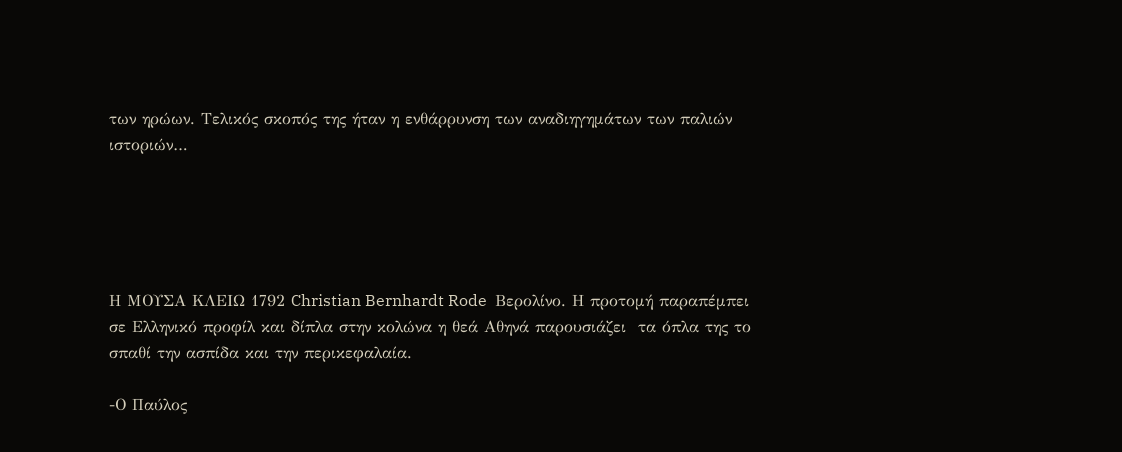των ηρώων. Τελικός σκοπός της ήταν η ενθάρρυνση των αναδιηγημάτων των παλιών ιστοριών…





Η ΜΟΥΣΑ ΚΛΕΙΩ 1792 Christian Bernhardt Rode  Βερολίνο. Η προτομή παραπέμπει σε Ελληνικό προφίλ και δίπλα στην κολώνα η θεά Αθηνά παρουσιάζει  τα όπλα της το σπαθί την ασπίδα και την περικεφαλαία.

-Ο Παύλος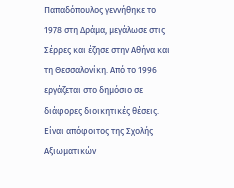Παπαδόπουλος γεννήθηκε το 1978 στη Δράμα, μεγάλωσε στις Σέρρες και έζησε στην Αθήνα και τη Θεσσαλονίκη. Από το 1996 εργάζεται στο δημόσιο σε διάφορες διοικητικές θέσεις. Είναι απόφοιτος της Σχολής Αξιωματικών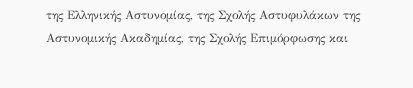της Ελληνικής Αστυνομίας, της Σχολής Αστυφυλάκων της Αστυνομικής Ακαδημίας, της Σχολής Επιμόρφωσης και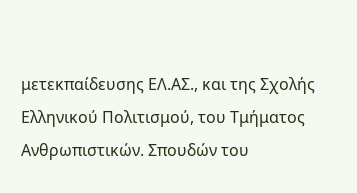μετεκπαίδευσης ΕΛ.ΑΣ., και της Σχολής Ελληνικού Πολιτισμού, του Τμήματος Ανθρωπιστικών. Σπουδών του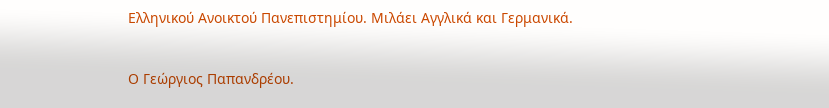Ελληνικού Ανοικτού Πανεπιστημίου. Μιλάει Αγγλικά και Γερμανικά.

Ο Γεώργιος Παπανδρέου.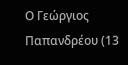Ο Γεώργιος Παπανδρέου (13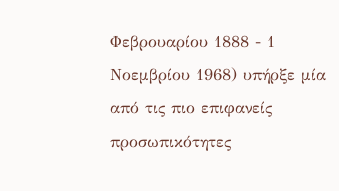Φεβρουαρίου 1888 - 1 Νοεμβρίου 1968) υπήρξε μία από τις πιο επιφανείς προσωπικότητες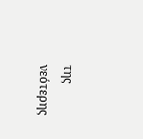της νεότερης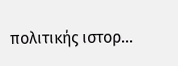πολιτικής ιστορ...